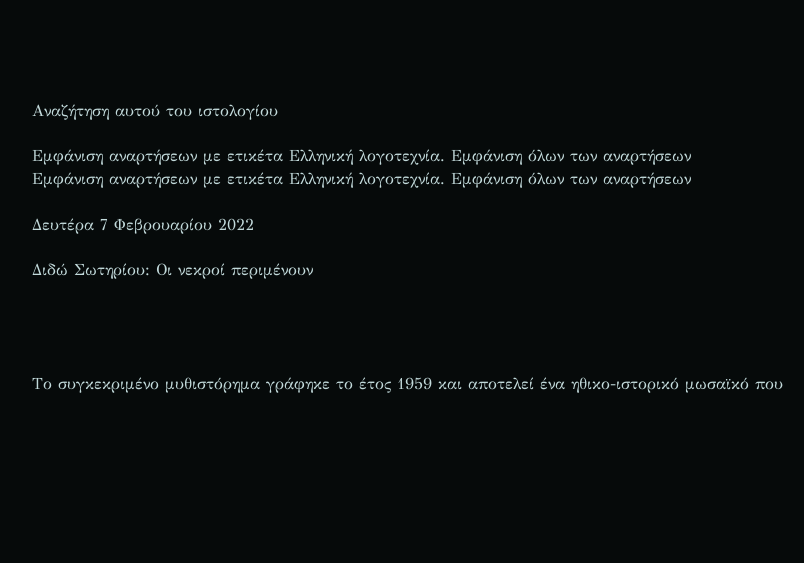Αναζήτηση αυτού του ιστολογίου

Εμφάνιση αναρτήσεων με ετικέτα Ελληνική λογοτεχνία. Εμφάνιση όλων των αναρτήσεων
Εμφάνιση αναρτήσεων με ετικέτα Ελληνική λογοτεχνία. Εμφάνιση όλων των αναρτήσεων

Δευτέρα 7 Φεβρουαρίου 2022

Διδώ Σωτηρίου: Οι νεκροί περιμένουν




Το συγκεκριμένο μυθιστόρημα γράφηκε το έτος 1959 και αποτελεί ένα ηθικο-ιστορικό μωσαϊκό που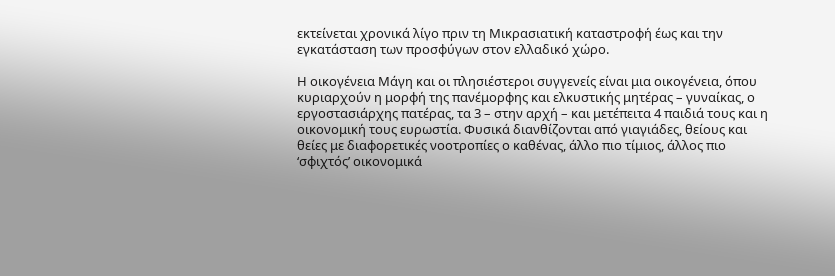εκτείνεται χρονικά λίγο πριν τη Μικρασιατική καταστροφή έως και την εγκατάσταση των προσφύγων στον ελλαδικό χώρο.

Η οικογένεια Μάγη και οι πλησιέστεροι συγγενείς είναι μια οικογένεια, όπου κυριαρχούν η μορφή της πανέμορφης και ελκυστικής μητέρας – γυναίκας, ο εργοστασιάρχης πατέρας, τα 3 – στην αρχή – και μετέπειτα 4 παιδιά τους και η οικονομική τους ευρωστία. Φυσικά διανθίζονται από γιαγιάδες, θείους και θείες με διαφορετικές νοοτροπίες ο καθένας, άλλο πιο τίμιος, άλλος πιο ‘σφιχτός’ οικονομικά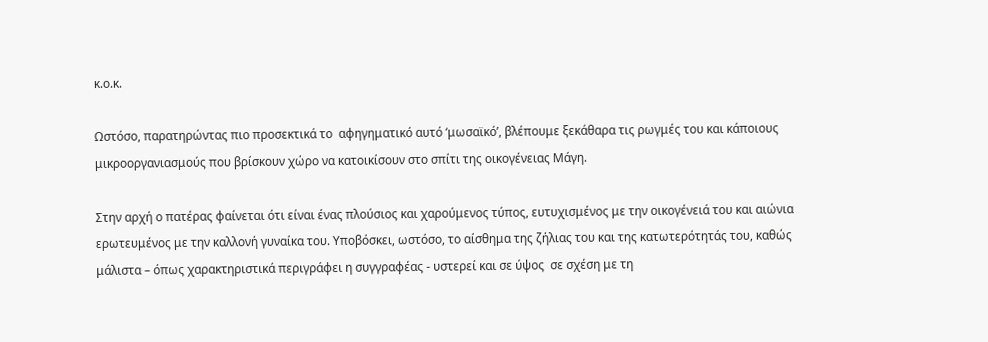κ.ο.κ.

Ωστόσο, παρατηρώντας πιο προσεκτικά το  αφηγηματικό αυτό ‘μωσαϊκό’, βλέπουμε ξεκάθαρα τις ρωγμές του και κάποιους μικροοργανιασμούς που βρίσκουν χώρο να κατοικίσουν στο σπίτι της οικογένειας Μάγη.

Στην αρχή ο πατέρας φαίνεται ότι είναι ένας πλούσιος και χαρούμενος τύπος, ευτυχισμένος με την οικογένειά του και αιώνια ερωτευμένος με την καλλονή γυναίκα του. Υποβόσκει, ωστόσο, το αίσθημα της ζήλιας του και της κατωτερότητάς του, καθώς μάλιστα – όπως χαρακτηριστικά περιγράφει η συγγραφέας - υστερεί και σε ύψος  σε σχέση με τη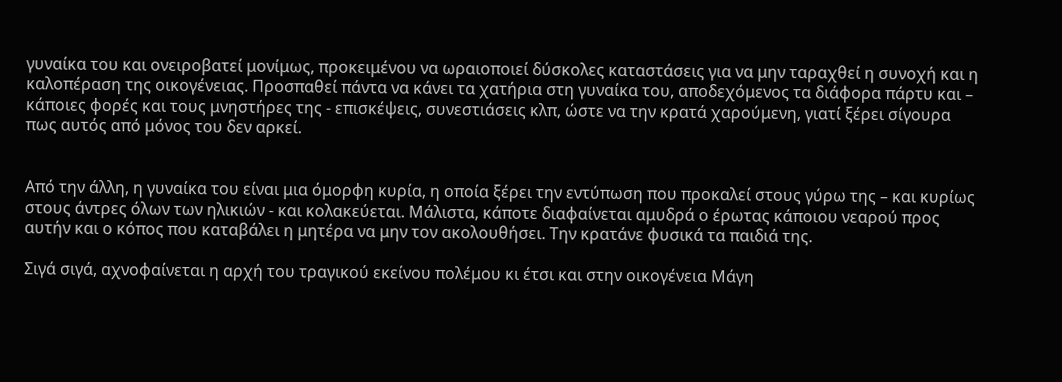γυναίκα του και ονειροβατεί μονίμως, προκειμένου να ωραιοποιεί δύσκολες καταστάσεις για να μην ταραχθεί η συνοχή και η καλοπέραση της οικογένειας. Προσπαθεί πάντα να κάνει τα χατήρια στη γυναίκα του, αποδεχόμενος τα διάφορα πάρτυ και – κάποιες φορές και τους μνηστήρες της - επισκέψεις, συνεστιάσεις κλπ, ώστε να την κρατά χαρούμενη, γιατί ξέρει σίγουρα πως αυτός από μόνος του δεν αρκεί.


Από την άλλη, η γυναίκα του είναι μια όμορφη κυρία, η οποία ξέρει την εντύπωση που προκαλεί στους γύρω της – και κυρίως στους άντρες όλων των ηλικιών - και κολακεύεται. Μάλιστα, κάποτε διαφαίνεται αμυδρά ο έρωτας κάποιου νεαρού προς αυτήν και ο κόπος που καταβάλει η μητέρα να μην τον ακολουθήσει. Την κρατάνε φυσικά τα παιδιά της.

Σιγά σιγά, αχνοφαίνεται η αρχή του τραγικού εκείνου πολέμου κι έτσι και στην οικογένεια Μάγη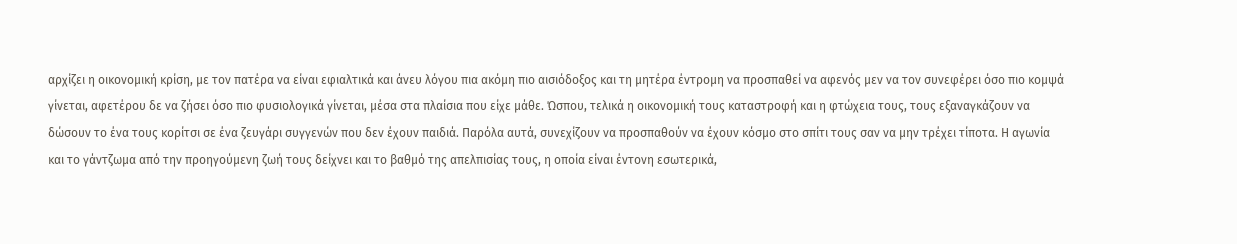αρχίζει η οικονομική κρίση, με τον πατέρα να είναι εφιαλτικά και άνευ λόγου πια ακόμη πιο αισιόδοξος και τη μητέρα έντρομη να προσπαθεί να αφενός μεν να τον συνεφέρει όσο πιο κομψά γίνεται, αφετέρου δε να ζήσει όσο πιο φυσιολογικά γίνεται, μέσα στα πλαίσια που είχε μάθε. Ώσπου, τελικά η οικονομική τους καταστροφή και η φτώχεια τους, τους εξαναγκάζουν να δώσουν το ένα τους κορίτσι σε ένα ζευγάρι συγγενών που δεν έχουν παιδιά. Παρόλα αυτά, συνεχίζουν να προσπαθούν να έχουν κόσμο στο σπίτι τους σαν να μην τρέχει τίποτα. Η αγωνία και το γάντζωμα από την προηγούμενη ζωή τους δείχνει και το βαθμό της απελπισίας τους, η οποία είναι έντονη εσωτερικά,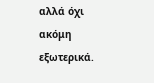αλλά όχι ακόμη εξωτερικά.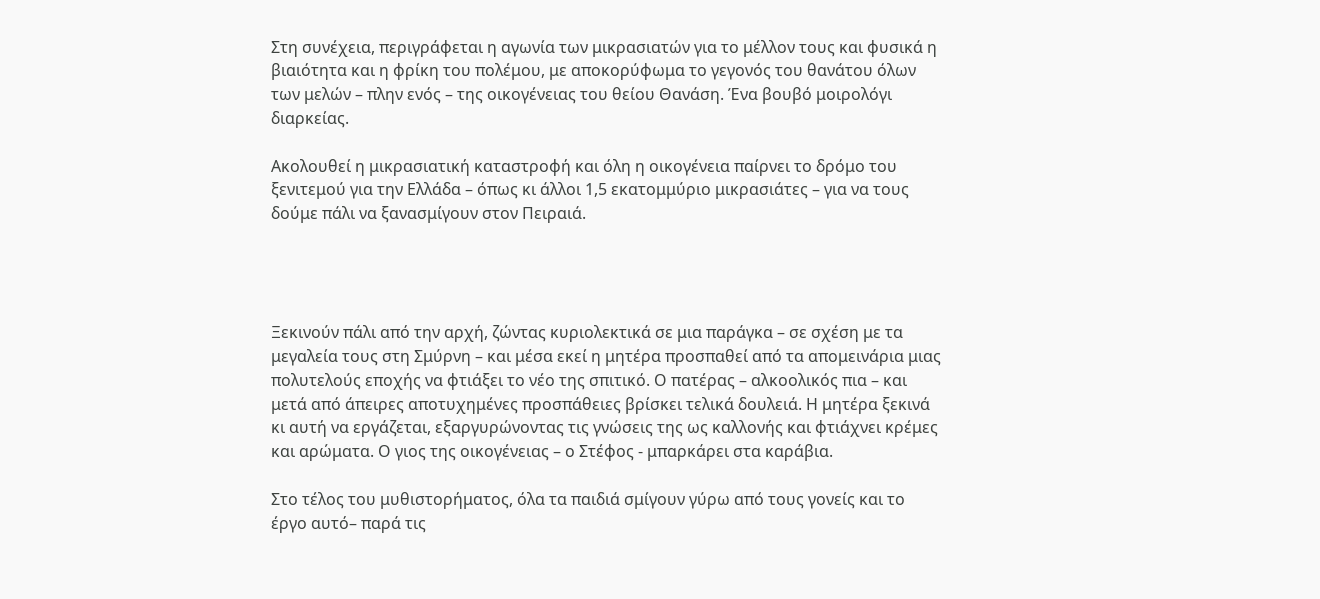Στη συνέχεια, περιγράφεται η αγωνία των μικρασιατών για το μέλλον τους και φυσικά η βιαιότητα και η φρίκη του πολέμου, με αποκορύφωμα το γεγονός του θανάτου όλων των μελών – πλην ενός – της οικογένειας του θείου Θανάση. Ένα βουβό μοιρολόγι διαρκείας.

Ακολουθεί η μικρασιατική καταστροφή και όλη η οικογένεια παίρνει το δρόμο του ξενιτεμού για την Ελλάδα – όπως κι άλλοι 1,5 εκατομμύριο μικρασιάτες – για να τους δούμε πάλι να ξανασμίγουν στον Πειραιά.




Ξεκινούν πάλι από την αρχή, ζώντας κυριολεκτικά σε μια παράγκα – σε σχέση με τα μεγαλεία τους στη Σμύρνη – και μέσα εκεί η μητέρα προσπαθεί από τα απομεινάρια μιας πολυτελούς εποχής να φτιάξει το νέο της σπιτικό. Ο πατέρας – αλκοολικός πια – και μετά από άπειρες αποτυχημένες προσπάθειες βρίσκει τελικά δουλειά. Η μητέρα ξεκινά κι αυτή να εργάζεται, εξαργυρώνοντας τις γνώσεις της ως καλλονής και φτιάχνει κρέμες και αρώματα. Ο γιος της οικογένειας – ο Στέφος - μπαρκάρει στα καράβια.

Στο τέλος του μυθιστορήματος, όλα τα παιδιά σμίγουν γύρω από τους γονείς και το έργο αυτό– παρά τις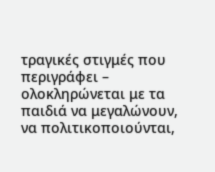τραγικές στιγμές που περιγράφει – ολοκληρώνεται με τα παιδιά να μεγαλώνουν, να πολιτικοποιούνται,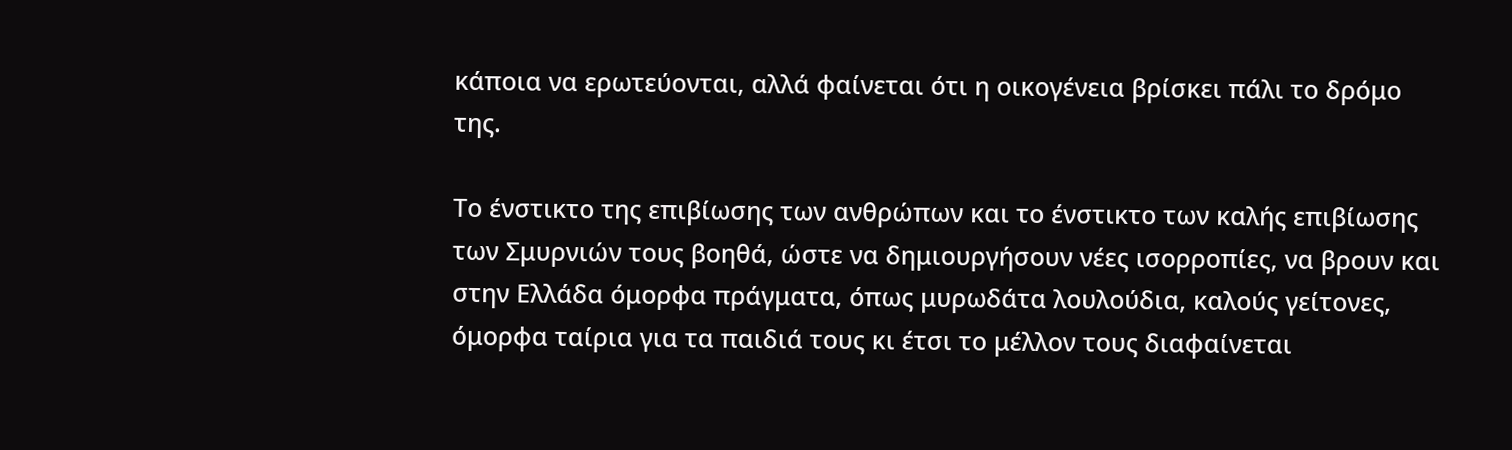κάποια να ερωτεύονται, αλλά φαίνεται ότι η οικογένεια βρίσκει πάλι το δρόμο της.

Το ένστικτο της επιβίωσης των ανθρώπων και το ένστικτο των καλής επιβίωσης των Σμυρνιών τους βοηθά, ώστε να δημιουργήσουν νέες ισορροπίες, να βρουν και στην Ελλάδα όμορφα πράγματα, όπως μυρωδάτα λουλούδια, καλούς γείτονες, όμορφα ταίρια για τα παιδιά τους κι έτσι το μέλλον τους διαφαίνεται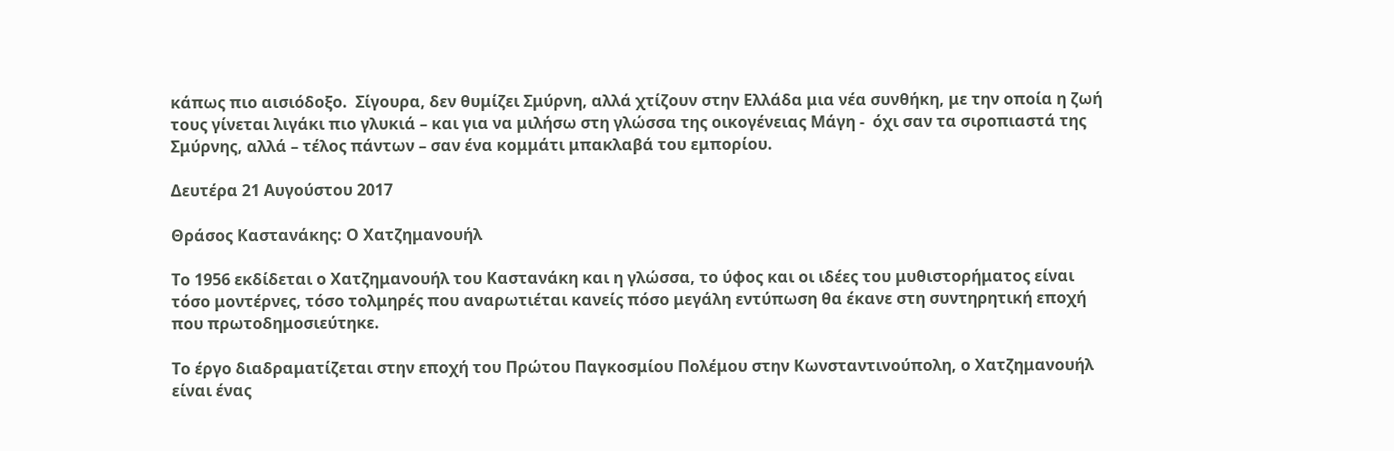κάπως πιο αισιόδοξο.  Σίγουρα, δεν θυμίζει Σμύρνη, αλλά χτίζουν στην Ελλάδα μια νέα συνθήκη, με την οποία η ζωή τους γίνεται λιγάκι πιο γλυκιά – και για να μιλήσω στη γλώσσα της οικογένειας Μάγη -  όχι σαν τα σιροπιαστά της Σμύρνης, αλλά – τέλος πάντων – σαν ένα κομμάτι μπακλαβά του εμπορίου.

Δευτέρα 21 Αυγούστου 2017

Θράσος Καστανάκης: Ο Χατζημανουήλ

Το 1956 εκδίδεται ο Χατζημανουήλ του Καστανάκη και η γλώσσα, το ύφος και οι ιδέες του μυθιστορήματος είναι τόσο μοντέρνες, τόσο τολμηρές που αναρωτιέται κανείς πόσο μεγάλη εντύπωση θα έκανε στη συντηρητική εποχή που πρωτοδημοσιεύτηκε.

Το έργο διαδραματίζεται στην εποχή του Πρώτου Παγκοσμίου Πολέμου στην Κωνσταντινούπολη, ο Χατζημανουήλ είναι ένας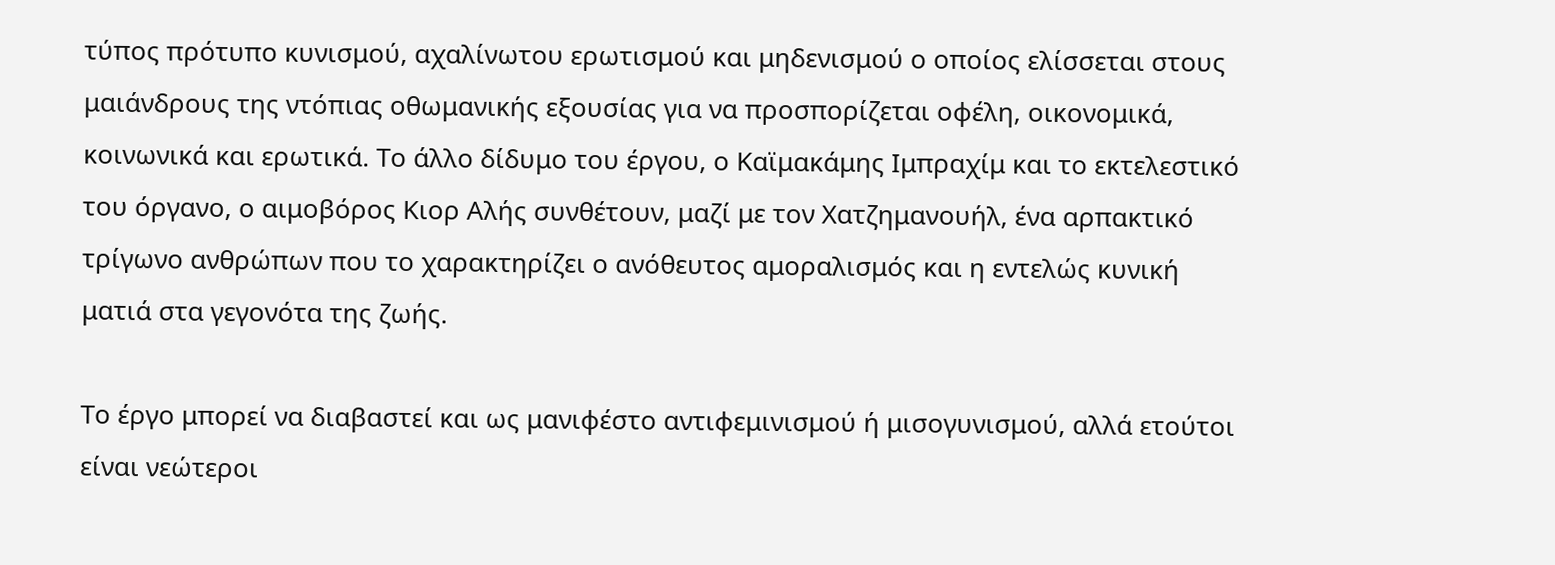τύπος πρότυπο κυνισμού, αχαλίνωτου ερωτισμού και μηδενισμού ο οποίος ελίσσεται στους μαιάνδρους της ντόπιας οθωμανικής εξουσίας για να προσπορίζεται οφέλη, οικονομικά, κοινωνικά και ερωτικά. Το άλλο δίδυμο του έργου, ο Καϊμακάμης Ιμπραχίμ και το εκτελεστικό του όργανο, ο αιμοβόρος Κιορ Αλής συνθέτουν, μαζί με τον Χατζημανουήλ, ένα αρπακτικό τρίγωνο ανθρώπων που το χαρακτηρίζει ο ανόθευτος αμοραλισμός και η εντελώς κυνική ματιά στα γεγονότα της ζωής.

Το έργο μπορεί να διαβαστεί και ως μανιφέστο αντιφεμινισμού ή μισογυνισμού, αλλά ετούτοι είναι νεώτεροι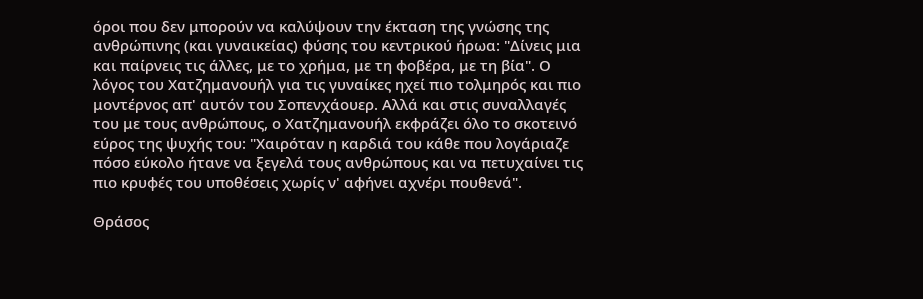όροι που δεν μπορούν να καλύψουν την έκταση της γνώσης της ανθρώπινης (και γυναικείας) φύσης του κεντρικού ήρωα: "Δίνεις μια και παίρνεις τις άλλες, με το χρήμα, με τη φοβέρα, με τη βία". Ο λόγος του Χατζημανουήλ για τις γυναίκες ηχεί πιο τολμηρός και πιο μοντέρνος απ' αυτόν του Σοπενχάουερ. Αλλά και στις συναλλαγές του με τους ανθρώπους, ο Χατζημανουήλ εκφράζει όλο το σκοτεινό εύρος της ψυχής του: "Χαιρόταν η καρδιά του κάθε που λογάριαζε πόσο εύκολο ήτανε να ξεγελά τους ανθρώπους και να πετυχαίνει τις πιο κρυφές του υποθέσεις χωρίς ν' αφήνει αχνέρι πουθενά".

Θράσος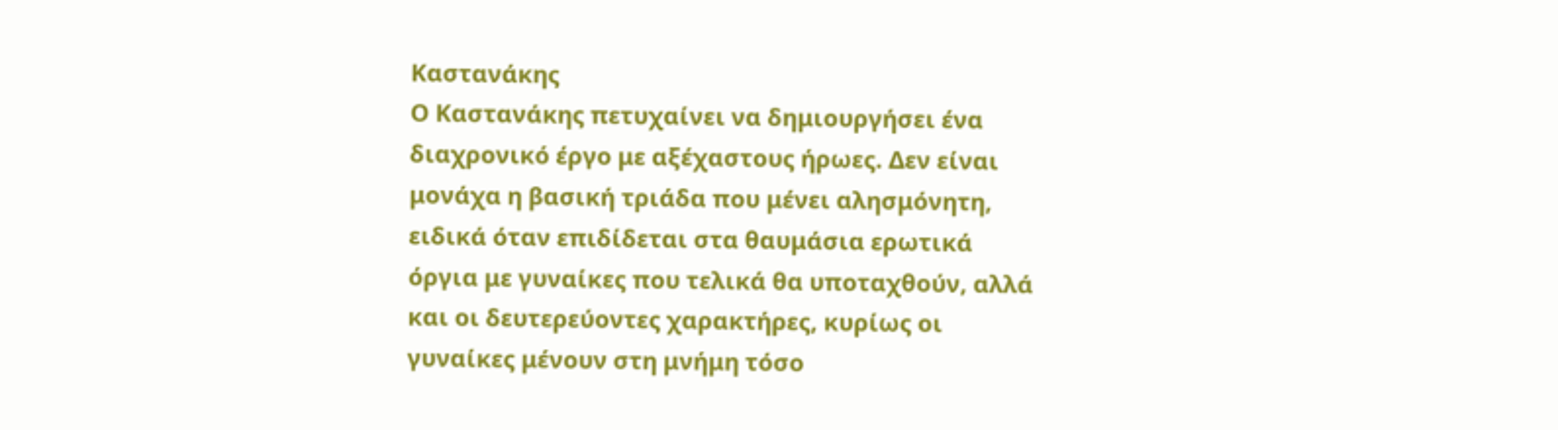Καστανάκης
Ο Καστανάκης πετυχαίνει να δημιουργήσει ένα διαχρονικό έργο με αξέχαστους ήρωες. Δεν είναι μονάχα η βασική τριάδα που μένει αλησμόνητη, ειδικά όταν επιδίδεται στα θαυμάσια ερωτικά όργια με γυναίκες που τελικά θα υποταχθούν, αλλά και οι δευτερεύοντες χαρακτήρες, κυρίως οι γυναίκες μένουν στη μνήμη τόσο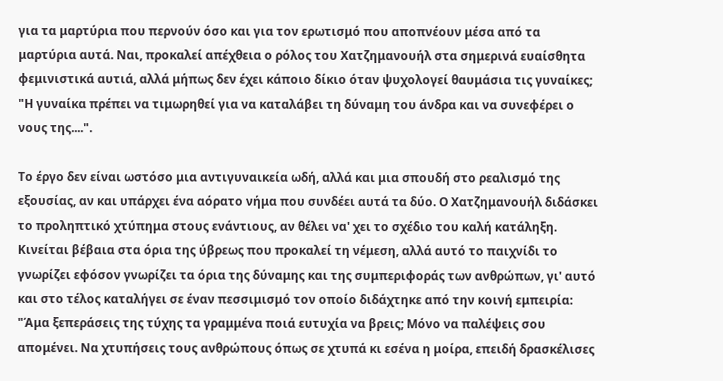για τα μαρτύρια που περνούν όσο και για τον ερωτισμό που αποπνέουν μέσα από τα μαρτύρια αυτά. Ναι, προκαλεί απέχθεια ο ρόλος του Χατζημανουήλ στα σημερινά ευαίσθητα φεμινιστικά αυτιά, αλλά μήπως δεν έχει κάποιο δίκιο όταν ψυχολογεί θαυμάσια τις γυναίκες; "Η γυναίκα πρέπει να τιμωρηθεί για να καταλάβει τη δύναμη του άνδρα και να συνεφέρει ο νους της....".

Το έργο δεν είναι ωστόσο μια αντιγυναικεία ωδή, αλλά και μια σπουδή στο ρεαλισμό της εξουσίας, αν και υπάρχει ένα αόρατο νήμα που συνδέει αυτά τα δύο. Ο Χατζημανουήλ διδάσκει το προληπτικό χτύπημα στους ενάντιους, αν θέλει να' χει το σχέδιο του καλή κατάληξη. Κινείται βέβαια στα όρια της ύβρεως που προκαλεί τη νέμεση, αλλά αυτό το παιχνίδι το γνωρίζει εφόσον γνωρίζει τα όρια της δύναμης και της συμπεριφοράς των ανθρώπων, γι' αυτό και στο τέλος καταλήγει σε έναν πεσσιμισμό τον οποίο διδάχτηκε από την κοινή εμπειρία: "Άμα ξεπεράσεις της τύχης τα γραμμένα ποιά ευτυχία να βρεις; Μόνο να παλέψεις σου απομένει. Να χτυπήσεις τους ανθρώπους όπως σε χτυπά κι εσένα η μοίρα, επειδή δρασκέλισες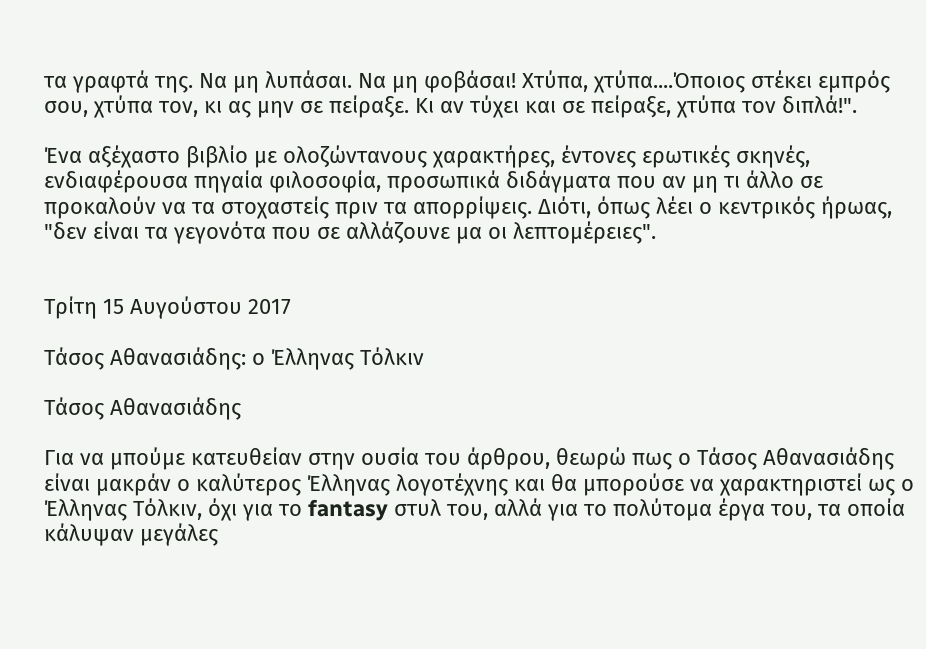τα γραφτά της. Να μη λυπάσαι. Να μη φοβάσαι! Χτύπα, χτύπα....Όποιος στέκει εμπρός σου, χτύπα τον, κι ας μην σε πείραξε. Κι αν τύχει και σε πείραξε, χτύπα τον διπλά!".

Ένα αξέχαστο βιβλίο με ολοζώντανους χαρακτήρες, έντονες ερωτικές σκηνές, ενδιαφέρουσα πηγαία φιλοσοφία, προσωπικά διδάγματα που αν μη τι άλλο σε προκαλούν να τα στοχαστείς πριν τα απορρίψεις. Διότι, όπως λέει ο κεντρικός ήρωας, "δεν είναι τα γεγονότα που σε αλλάζουνε μα οι λεπτομέρειες".


Τρίτη 15 Αυγούστου 2017

Τάσος Αθανασιάδης: ο Έλληνας Τόλκιν

Τάσος Αθανασιάδης

Για να μπούμε κατευθείαν στην ουσία του άρθρου, θεωρώ πως ο Τάσος Αθανασιάδης είναι μακράν ο καλύτερος Έλληνας λογοτέχνης και θα μπορούσε να χαρακτηριστεί ως ο Έλληνας Τόλκιν, όχι για το fantasy στυλ του, αλλά για το πολύτομα έργα του, τα οποία κάλυψαν μεγάλες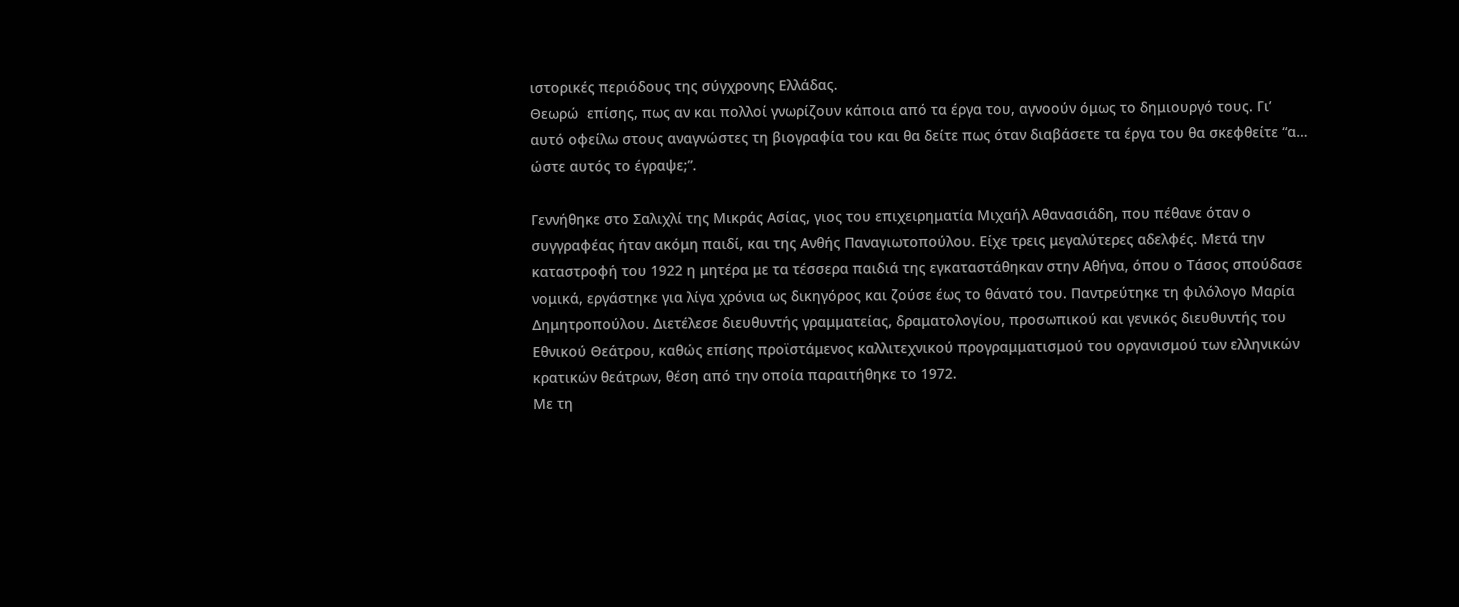ιστορικές περιόδους της σύγχρονης Ελλάδας.
Θεωρώ  επίσης, πως αν και πολλοί γνωρίζουν κάποια από τα έργα του, αγνοούν όμως το δημιουργό τους. Γι’ αυτό οφείλω στους αναγνώστες τη βιογραφία του και θα δείτε πως όταν διαβάσετε τα έργα του θα σκεφθείτε “α… ώστε αυτός το έγραψε;”.

Γεννήθηκε στο Σαλιχλί της Μικράς Ασίας, γιος του επιχειρηματία Μιχαήλ Αθανασιάδη, που πέθανε όταν ο συγγραφέας ήταν ακόμη παιδί, και της Ανθής Παναγιωτοπούλου. Είχε τρεις μεγαλύτερες αδελφές. Μετά την καταστροφή του 1922 η μητέρα με τα τέσσερα παιδιά της εγκαταστάθηκαν στην Αθήνα, όπου ο Τάσος σπούδασε νομικά, εργάστηκε για λίγα χρόνια ως δικηγόρος και ζούσε έως το θάνατό του. Παντρεύτηκε τη φιλόλογο Μαρία Δημητροπούλου. Διετέλεσε διευθυντής γραμματείας, δραματολογίου, προσωπικού και γενικός διευθυντής του Εθνικού Θεάτρου, καθώς επίσης προϊστάμενος καλλιτεχνικού προγραμματισμού του οργανισμού των ελληνικών κρατικών θεάτρων, θέση από την οποία παραιτήθηκε το 1972.
Με τη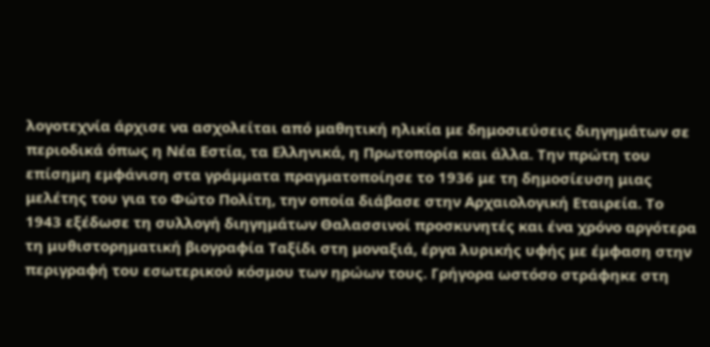λογοτεχνία άρχισε να ασχολείται από μαθητική ηλικία με δημοσιεύσεις διηγημάτων σε περιοδικά όπως η Νέα Εστία, τα Ελληνικά, η Πρωτοπορία και άλλα. Την πρώτη του επίσημη εμφάνιση στα γράμματα πραγματοποίησε το 1936 με τη δημοσίευση μιας μελέτης του για το Φώτο Πολίτη, την οποία διάβασε στην Αρχαιολογική Εταιρεία. Το 1943 εξέδωσε τη συλλογή διηγημάτων Θαλασσινοί προσκυνητές και ένα χρόνο αργότερα τη μυθιστορηματική βιογραφία Ταξίδι στη μοναξιά, έργα λυρικής υφής με έμφαση στην περιγραφή του εσωτερικού κόσμου των ηρώων τους. Γρήγορα ωστόσο στράφηκε στη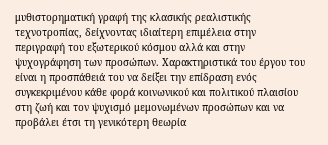μυθιστορηματική γραφή της κλασικής ρεαλιστικής τεχνοτροπίας, δείχνοντας ιδιαίτερη επιμέλεια στην περιγραφή του εξωτερικού κόσμου αλλά και στην ψυχογράφηση των προσώπων. Χαρακτηριστικά του έργου του είναι η προσπάθειά του να δείξει την επίδραση ενός συγκεκριμένου κάθε φορά κοινωνικού και πολιτικού πλαισίου στη ζωή και τον ψυχισμό μεμονωμένων προσώπων και να προβάλει έτσι τη γενικότερη θεωρία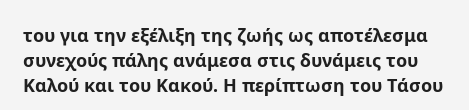του για την εξέλιξη της ζωής ως αποτέλεσμα συνεχούς πάλης ανάμεσα στις δυνάμεις του Καλού και του Κακού. Η περίπτωση του Τάσου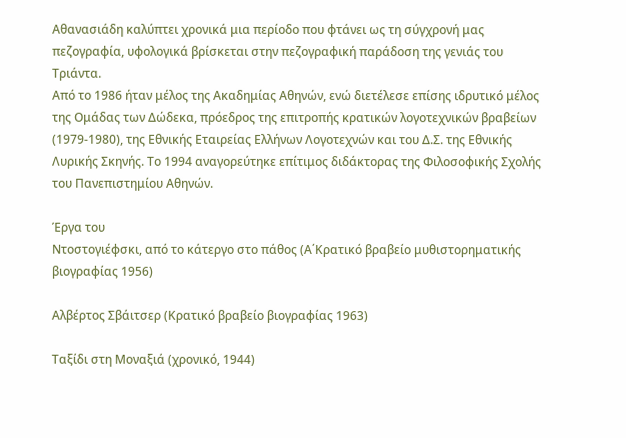Αθανασιάδη καλύπτει χρονικά μια περίοδο που φτάνει ως τη σύγχρονή μας πεζογραφία, υφολογικά βρίσκεται στην πεζογραφική παράδοση της γενιάς του Τριάντα.
Από το 1986 ήταν μέλος της Ακαδημίας Αθηνών, ενώ διετέλεσε επίσης ιδρυτικό μέλος της Ομάδας των Δώδεκα, πρόεδρος της επιτροπής κρατικών λογοτεχνικών βραβείων (1979-1980), της Εθνικής Εταιρείας Ελλήνων Λογοτεχνών και του Δ.Σ. της Εθνικής Λυρικής Σκηνής. Το 1994 αναγορεύτηκε επίτιμος διδάκτορας της Φιλοσοφικής Σχολής του Πανεπιστημίου Αθηνών.

Έργα του
Ντοστογιέφσκι, από το κάτεργο στο πάθος (Α΄Κρατικό βραβείο μυθιστορηματικής βιογραφίας 1956)

Αλβέρτος Σβάιτσερ (Κρατικό βραβείο βιογραφίας 1963)

Ταξίδι στη Μοναξιά (χρονικό, 1944)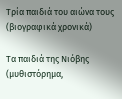Τρία παιδιά του αιώνα τους (βιογραφικά χρονικά)

Τα παιδιά της Νιόβης (μυθιστόρημα,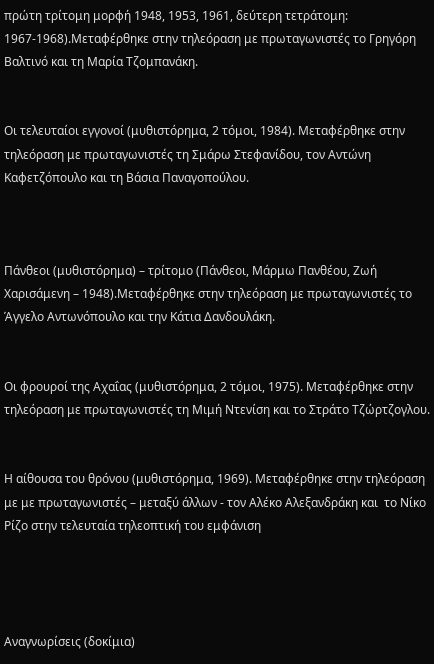πρώτη τρίτομη μορφή 1948, 1953, 1961, δεύτερη τετράτομη: 1967-1968).Μεταφέρθηκε στην τηλεόραση με πρωταγωνιστές το Γρηγόρη Βαλτινό και τη Μαρία Τζομπανάκη.


Οι τελευταίοι εγγονοί (μυθιστόρημα, 2 τόμοι, 1984). Μεταφέρθηκε στην τηλεόραση με πρωταγωνιστές τη Σμάρω Στεφανίδου, τον Αντώνη Καφετζόπουλο και τη Βάσια Παναγοπούλου.



Πάνθεοι (μυθιστόρημα) – τρίτομο (Πάνθεοι, Μάρμω Πανθέου, Ζωή Χαρισάμενη – 1948).Μεταφέρθηκε στην τηλεόραση με πρωταγωνιστές το Άγγελο Αντωνόπουλο και την Κάτια Δανδουλάκη.


Οι φρουροί της Αχαΐας (μυθιστόρημα, 2 τόμοι, 1975). Μεταφέρθηκε στην τηλεόραση με πρωταγωνιστές τη Μιμή Ντενίση και το Στράτο Τζώρτζογλου.


Η αίθουσα του θρόνου (μυθιστόρημα, 1969). Μεταφέρθηκε στην τηλεόραση με με πρωταγωνιστές – μεταξύ άλλων - τον Αλέκο Αλεξανδράκη και  το Νίκο Ρίζο στην τελευταία τηλεοπτική του εμφάνιση




Αναγνωρίσεις (δοκίμια)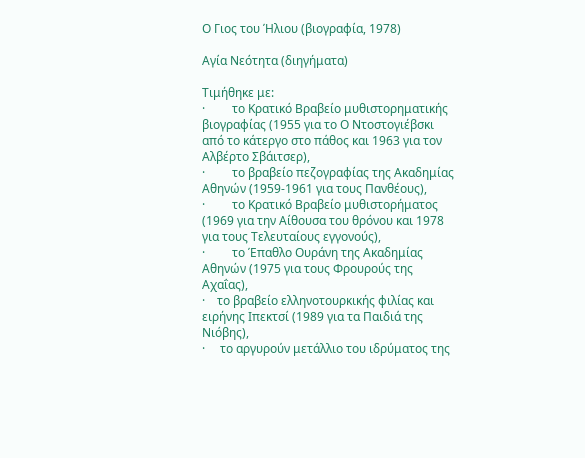Ο Γιος του Ήλιου (βιογραφία, 1978)

Αγία Νεότητα (διηγήματα)

Τιμήθηκε με:
·         το Κρατικό Βραβείο μυθιστορηματικής βιογραφίας (1955 για το Ο Ντοστογιέβσκι από το κάτεργο στο πάθος και 1963 για τον Αλβέρτο Σβάιτσερ),
·         το βραβείο πεζογραφίας της Ακαδημίας Αθηνών (1959-1961 για τους Πανθέους),
·         το Κρατικό Βραβείο μυθιστορήματος (1969 για την Αίθουσα του θρόνου και 1978 για τους Τελευταίους εγγονούς),
·         το Έπαθλο Ουράνη της Ακαδημίας Αθηνών (1975 για τους Φρουρούς της Αχαΐας),
·    το βραβείο ελληνοτουρκικής φιλίας και ειρήνης Ιπεκτσί (1989 για τα Παιδιά της Νιόβης),
·     το αργυρούν μετάλλιο του ιδρύματος της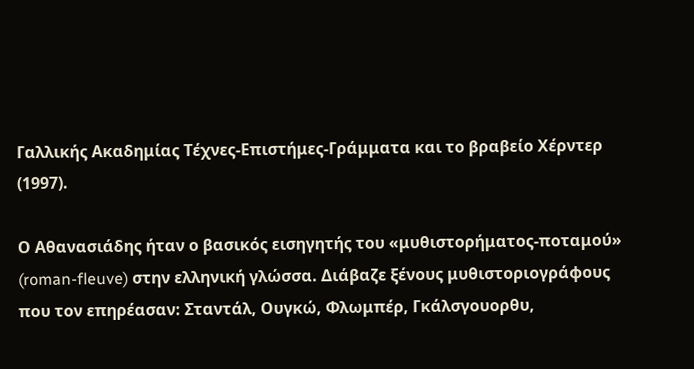Γαλλικής Ακαδημίας Τέχνες-Επιστήμες-Γράμματα και το βραβείο Χέρντερ (1997).

Ο Αθανασιάδης ήταν ο βασικός εισηγητής του «μυθιστορήματος-ποταμού» (roman-fleuve) στην ελληνική γλώσσα. Διάβαζε ξένους μυθιστοριογράφους που τον επηρέασαν: Σταντάλ, Ουγκώ, Φλωμπέρ, Γκάλσγουορθυ,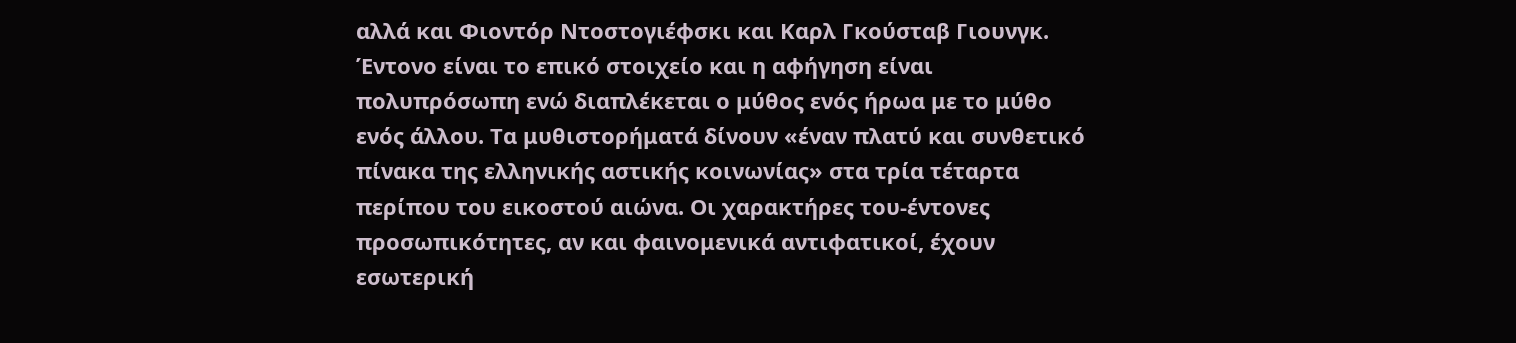αλλά και Φιοντόρ Ντοστογιέφσκι και Καρλ Γκούσταβ Γιουνγκ. Έντονο είναι το επικό στοιχείο και η αφήγηση είναι πολυπρόσωπη ενώ διαπλέκεται ο μύθος ενός ήρωα με το μύθο ενός άλλου. Τα μυθιστορήματά δίνουν «έναν πλατύ και συνθετικό πίνακα της ελληνικής αστικής κοινωνίας» στα τρία τέταρτα περίπου του εικοστού αιώνα. Οι χαρακτήρες του-έντονες προσωπικότητες, αν και φαινομενικά αντιφατικοί, έχουν εσωτερική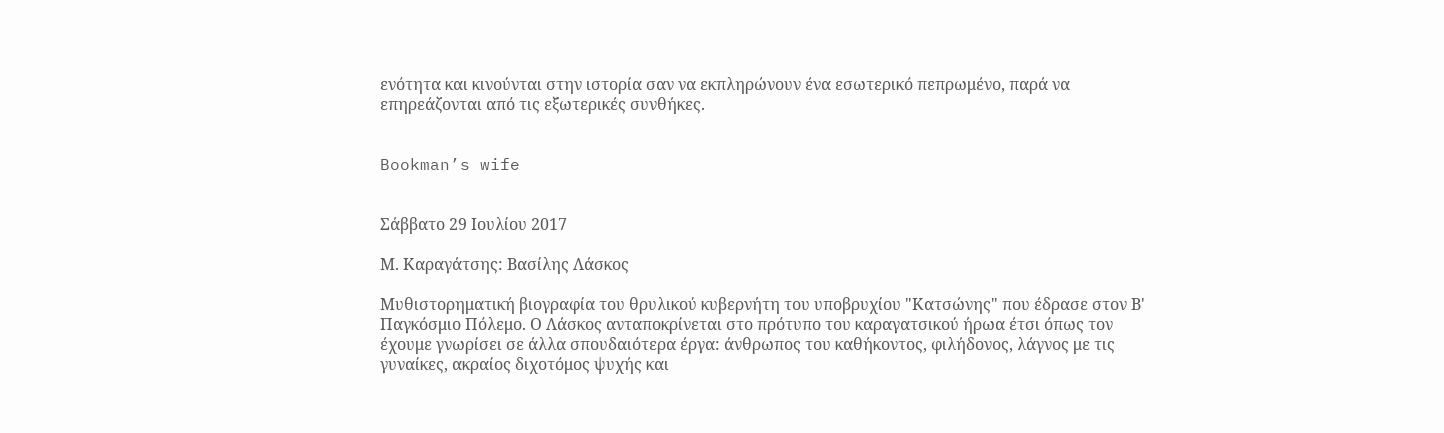ενότητα και κινούνται στην ιστορία σαν να εκπληρώνουν ένα εσωτερικό πεπρωμένο, παρά να επηρεάζονται από τις εξωτερικές συνθήκες.


Bookman’s wife


Σάββατο 29 Ιουλίου 2017

Μ. Καραγάτσης: Βασίλης Λάσκος

Μυθιστορηματική βιογραφία του θρυλικού κυβερνήτη του υποβρυχίου "Κατσώνης" που έδρασε στον Β' Παγκόσμιο Πόλεμο. Ο Λάσκος ανταποκρίνεται στο πρότυπο του καραγατσικού ήρωα έτσι όπως τον έχουμε γνωρίσει σε άλλα σπουδαιότερα έργα: άνθρωπος του καθήκοντος, φιλήδονος, λάγνος με τις γυναίκες, ακραίος διχοτόμος ψυχής και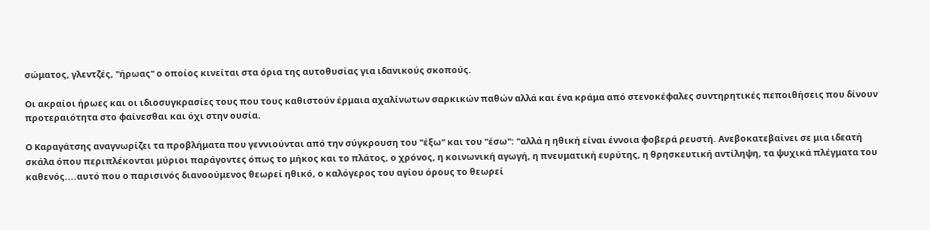σώματος, γλεντζές, "ήρωας" ο οποίος κινείται στα όρια της αυτοθυσίας για ιδανικούς σκοπούς.

Οι ακραίοι ήρωες και οι ιδιοσυγκρασίες τους που τους καθιστούν έρμαια αχαλίνωτων σαρκικών παθών αλλά και ένα κράμα από στενοκέφαλες συντηρητικές πεποιθήσεις που δίνουν προτεραιότητα στο φαίνεσθαι και όχι στην ουσία.

Ο Καραγάτσης αναγνωρίζει τα προβλήματα που γεννιούνται από την σύγκρουση του "έξω" και του "έσω": "αλλά η ηθική είναι έννοια φοβερά ρευστή. Ανεβοκατεβαίνει σε μια ιδεατή σκάλα όπου περιπλέκονται μύριοι παράγοντες όπως το μήκος και το πλάτος, ο χρόνος, η κοινωνική αγωγή, η πνευματική ευρύτης, η θρησκευτική αντίληψη, τα ψυχικά πλέγματα του καθενός....αυτό που ο παρισινός διανοούμενος θεωρεί ηθικό, ο καλόγερος του αγίου όρους το θεωρεί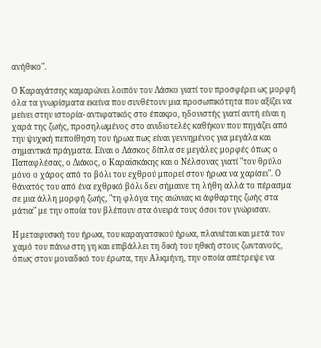ανήθικο".

Ο Καραγάτσης καμαρώνει λοιπόν τον Λάσκο γιατί του προσφέρει ως μορφή όλα τα γνωρίσματα εκείνα που συνθέτουν μια προσωπικότητα που αξίζει να μείνει στην ιστορία- αντιφατικός στο έπακρο, ηδονιστής γιατί αυτή είναι η χαρά της ζωής, προσηλωμένος στο ανιδιοτελές καθήκον που πηγάζει από την ψυχική πεποίθηση του ήρωα πως είναι γεννημένος για μεγάλα και σημαντικά πράγματα. Είναι ο Λάσκος δίπλα σε μεγάλες μορφές όπως ο Παπαφλέσας, ο Διάκος, ο Καραϊσκάκης και ο Νέλσονας γιατί "τον θρύλο μόνο ο χάρος από το βόλι του εχθρού μπορεί στον ήρωα να χαρίσει". Ο θάνατός του από ένα εχθρικό βόλι δεν σήμαινε τη λήθη αλλά το πέρασμα σε μια άλλη μορφή ζωής, "τη φλόγα της αιώνιας κι άφθαρτης ζωής στα μάτια" με την οποία τον βλέπουν στα όνειρά τους όσοι τον γνώρισαν.

Η μεταφυσική του ήρωα, του καραγατσικού ήρωα, πλανιέται και μετά τον χαμό του πάνω στη γη και επιβάλλει τη δική του ηθική στους ζωντανούς, όπως στον μοναδικό του έρωτα, την Αλκμήνη, την οποία απέτρεψε να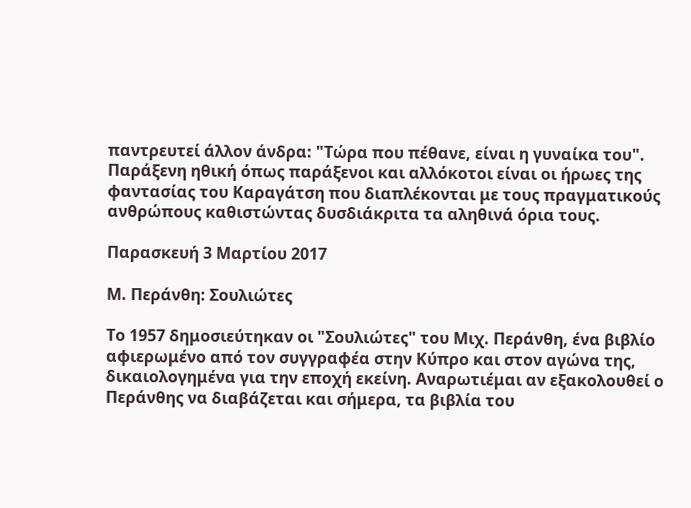παντρευτεί άλλον άνδρα: "Τώρα που πέθανε, είναι η γυναίκα του". Παράξενη ηθική όπως παράξενοι και αλλόκοτοι είναι οι ήρωες της φαντασίας του Καραγάτση που διαπλέκονται με τους πραγματικούς ανθρώπους καθιστώντας δυσδιάκριτα τα αληθινά όρια τους.

Παρασκευή 3 Μαρτίου 2017

Μ. Περάνθη: Σουλιώτες

Το 1957 δημοσιεύτηκαν οι "Σουλιώτες" του Μιχ. Περάνθη, ένα βιβλίο αφιερωμένο από τον συγγραφέα στην Κύπρο και στον αγώνα της, δικαιολογημένα για την εποχή εκείνη. Αναρωτιέμαι αν εξακολουθεί ο Περάνθης να διαβάζεται και σήμερα, τα βιβλία του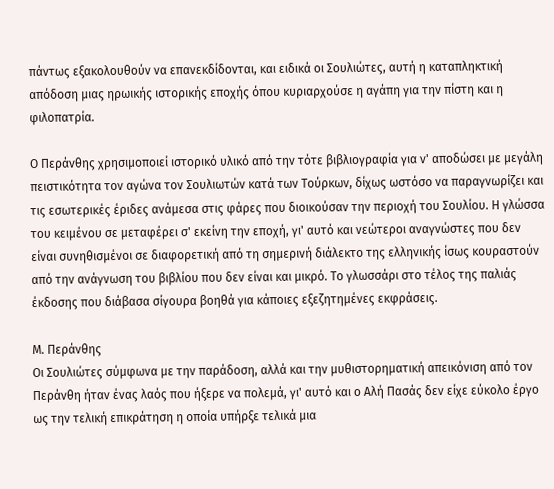πάντως εξακολουθούν να επανεκδίδονται, και ειδικά οι Σουλιώτες, αυτή η καταπληκτική απόδοση μιας ηρωικής ιστορικής εποχής όπου κυριαρχούσε η αγάπη για την πίστη και η φιλοπατρία.

Ο Περάνθης χρησιμοποιεί ιστορικό υλικό από την τότε βιβλιογραφία για ν' αποδώσει με μεγάλη πειστικότητα τον αγώνα τον Σουλιωτών κατά των Τούρκων, δίχως ωστόσο να παραγνωρίζει και τις εσωτερικές έριδες ανάμεσα στις φάρες που διοικούσαν την περιοχή του Σουλίου. Η γλώσσα του κειμένου σε μεταφέρει σ' εκείνη την εποχή, γι' αυτό και νεώτεροι αναγνώστες που δεν είναι συνηθισμένοι σε διαφορετική από τη σημερινή διάλεκτο της ελληνικής ίσως κουραστούν από την ανάγνωση του βιβλίου που δεν είναι και μικρό. Το γλωσσάρι στο τέλος της παλιάς έκδοσης που διάβασα σίγουρα βοηθά για κάποιες εξεζητημένες εκφράσεις.

Μ. Περάνθης
Οι Σουλιώτες σύμφωνα με την παράδοση, αλλά και την μυθιστορηματική απεικόνιση από τον Περάνθη ήταν ένας λαός που ήξερε να πολεμά, γι' αυτό και ο Αλή Πασάς δεν είχε εύκολο έργο ως την τελική επικράτηση η οποία υπήρξε τελικά μια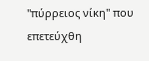"πύρρειος νίκη" που επετεύχθη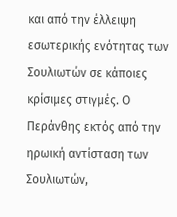και από την έλλειψη εσωτερικής ενότητας των Σουλιωτών σε κάποιες κρίσιμες στιγμές. Ο Περάνθης εκτός από την ηρωική αντίσταση των Σουλιωτών,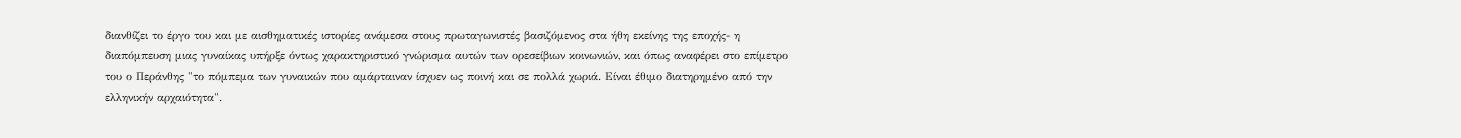διανθίζει το έργο του και με αισθηματικές ιστορίες ανάμεσα στους πρωταγωνιστές βασιζόμενος στα ήθη εκείνης της εποχής- η διαπόμπευση μιας γυναίκας υπήρξε όντως χαρακτηριστικό γνώρισμα αυτών των ορεσείβιων κοινωνιών, και όπως αναφέρει στο επίμετρο του ο Περάνθης "το πόμπεμα των γυναικών που αμάρταιναν ίσχυεν ως ποινή και σε πολλά χωριά. Είναι έθιμο διατηρημένο από την ελληνικήν αρχαιότητα".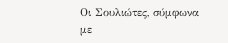Οι Σουλιώτες, σύμφωνα με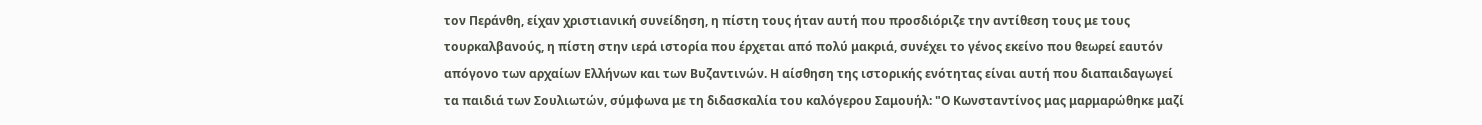τον Περάνθη, είχαν χριστιανική συνείδηση, η πίστη τους ήταν αυτή που προσδιόριζε την αντίθεση τους με τους τουρκαλβανούς, η πίστη στην ιερά ιστορία που έρχεται από πολύ μακριά, συνέχει το γένος εκείνο που θεωρεί εαυτόν απόγονο των αρχαίων Ελλήνων και των Βυζαντινών. Η αίσθηση της ιστορικής ενότητας είναι αυτή που διαπαιδαγωγεί τα παιδιά των Σουλιωτών, σύμφωνα με τη διδασκαλία του καλόγερου Σαμουήλ: "Ο Κωνσταντίνος μας μαρμαρώθηκε μαζί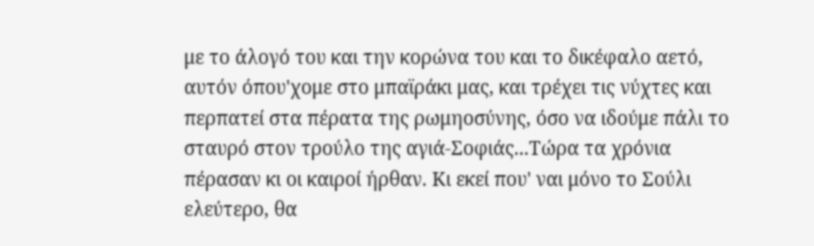με το άλογό του και την κορώνα του και το δικέφαλο αετό, αυτόν όπου'χομε στο μπαϊράκι μας, και τρέχει τις νύχτες και περπατεί στα πέρατα της ρωμηοσύνης, όσο να ιδούμε πάλι το σταυρό στον τρούλο της αγιά-Σοφιάς...Τώρα τα χρόνια πέρασαν κι οι καιροί ήρθαν. Κι εκεί που' ναι μόνο το Σούλι ελεύτερο, θα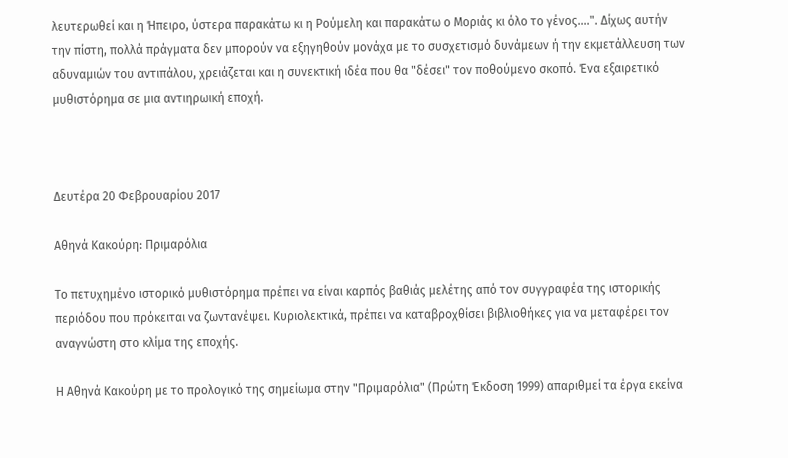λευτερωθεί και η Ήπειρο, ύστερα παρακάτω κι η Ρούμελη και παρακάτω ο Μοριάς κι όλο το γένος....". Δίχως αυτήν την πίστη, πολλά πράγματα δεν μπορούν να εξηγηθούν μονάχα με το συσχετισμό δυνάμεων ή την εκμετάλλευση των αδυναμιών του αντιπάλου, χρειάζεται και η συνεκτική ιδέα που θα "δέσει" τον ποθούμενο σκοπό. Ένα εξαιρετικό μυθιστόρημα σε μια αντιηρωική εποχή.



Δευτέρα 20 Φεβρουαρίου 2017

Αθηνά Κακούρη: Πριμαρόλια

Το πετυχημένο ιστορικό μυθιστόρημα πρέπει να είναι καρπός βαθιάς μελέτης από τον συγγραφέα της ιστορικής περιόδου που πρόκειται να ζωντανέψει. Κυριολεκτικά, πρέπει να καταβροχθίσει βιβλιοθήκες για να μεταφέρει τον αναγνώστη στο κλίμα της εποχής.

Η Αθηνά Κακούρη με το προλογικό της σημείωμα στην "Πριμαρόλια" (Πρώτη Έκδοση 1999) απαριθμεί τα έργα εκείνα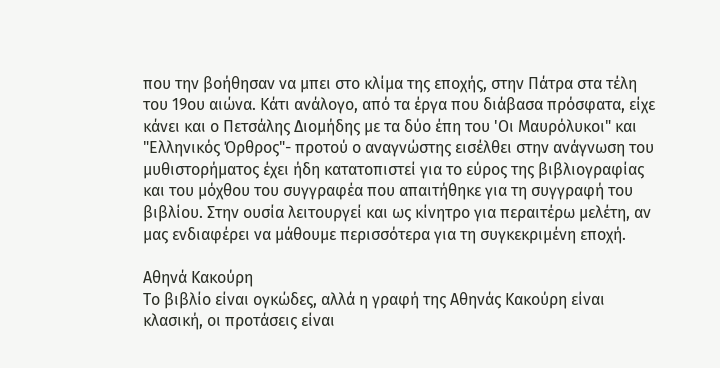που την βοήθησαν να μπει στο κλίμα της εποχής, στην Πάτρα στα τέλη του 19ου αιώνα. Κάτι ανάλογο, από τα έργα που διάβασα πρόσφατα, είχε κάνει και ο Πετσάλης Διομήδης με τα δύο έπη του 'Οι Μαυρόλυκοι" και "Ελληνικός Όρθρος"- προτού ο αναγνώστης εισέλθει στην ανάγνωση του μυθιστορήματος έχει ήδη κατατοπιστεί για το εύρος της βιβλιογραφίας και του μόχθου του συγγραφέα που απαιτήθηκε για τη συγγραφή του βιβλίου. Στην ουσία λειτουργεί και ως κίνητρο για περαιτέρω μελέτη, αν μας ενδιαφέρει να μάθουμε περισσότερα για τη συγκεκριμένη εποχή.

Αθηνά Κακούρη
Το βιβλίο είναι ογκώδες, αλλά η γραφή της Αθηνάς Κακούρη είναι κλασική, οι προτάσεις είναι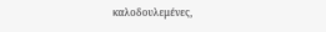καλοδουλεμένες,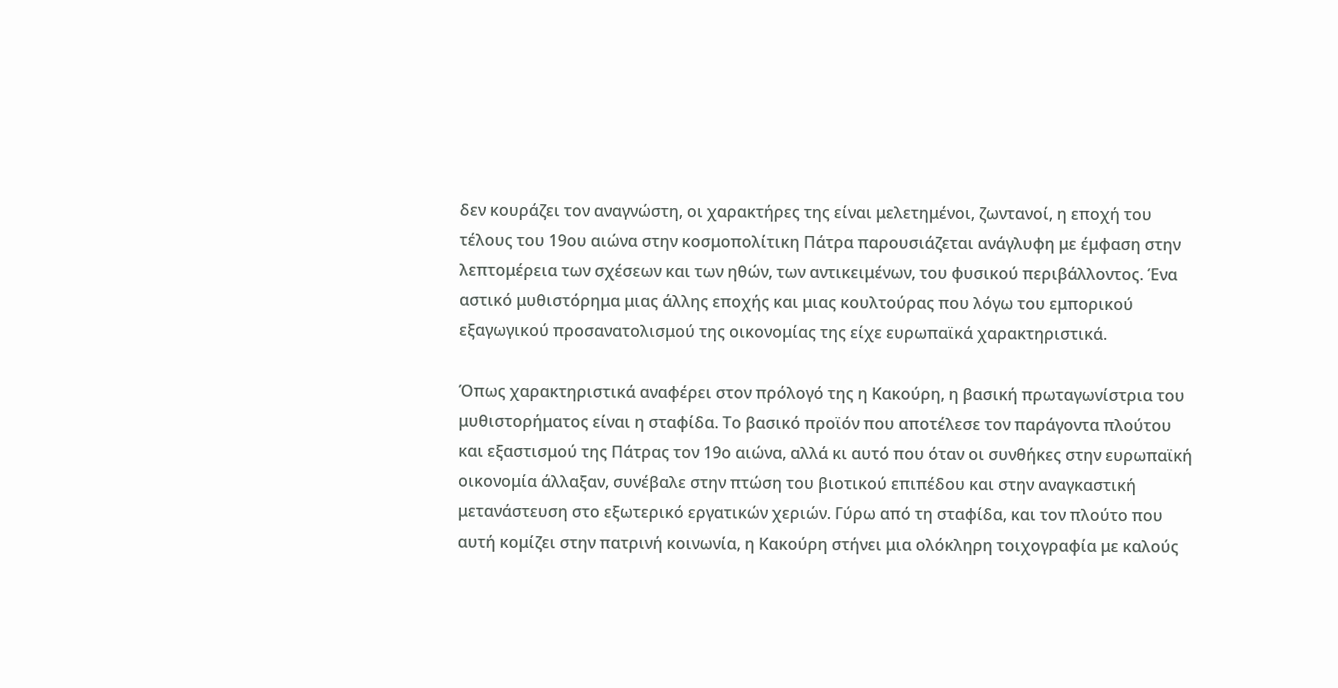δεν κουράζει τον αναγνώστη, οι χαρακτήρες της είναι μελετημένοι, ζωντανοί, η εποχή του τέλους του 19ου αιώνα στην κοσμοπολίτικη Πάτρα παρουσιάζεται ανάγλυφη με έμφαση στην λεπτομέρεια των σχέσεων και των ηθών, των αντικειμένων, του φυσικού περιβάλλοντος. Ένα αστικό μυθιστόρημα μιας άλλης εποχής και μιας κουλτούρας που λόγω του εμπορικού  εξαγωγικού προσανατολισμού της οικονομίας της είχε ευρωπαϊκά χαρακτηριστικά.

Όπως χαρακτηριστικά αναφέρει στον πρόλογό της η Κακούρη, η βασική πρωταγωνίστρια του μυθιστορήματος είναι η σταφίδα. Το βασικό προϊόν που αποτέλεσε τον παράγοντα πλούτου και εξαστισμού της Πάτρας τον 19ο αιώνα, αλλά κι αυτό που όταν οι συνθήκες στην ευρωπαϊκή οικονομία άλλαξαν, συνέβαλε στην πτώση του βιοτικού επιπέδου και στην αναγκαστική μετανάστευση στο εξωτερικό εργατικών χεριών. Γύρω από τη σταφίδα, και τον πλούτο που αυτή κομίζει στην πατρινή κοινωνία, η Κακούρη στήνει μια ολόκληρη τοιχογραφία με καλούς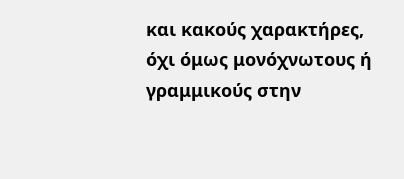και κακούς χαρακτήρες, όχι όμως μονόχνωτους ή γραμμικούς στην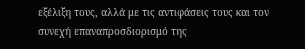εξέλιξη τους, αλλά με τις αντιφάσεις τους και τον συνεχή επαναπροσδιορισμό της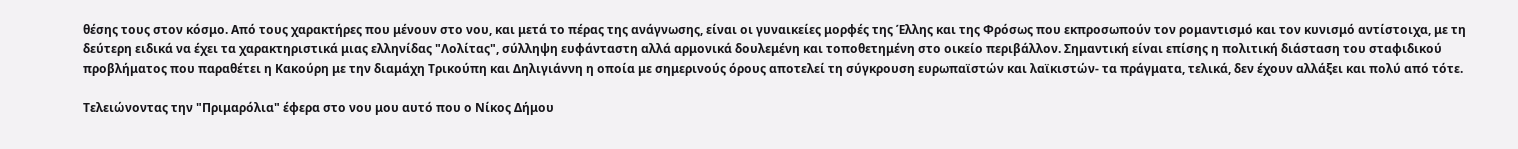θέσης τους στον κόσμο. Από τους χαρακτήρες που μένουν στο νου, και μετά το πέρας της ανάγνωσης, είναι οι γυναικείες μορφές της Έλλης και της Φρόσως που εκπροσωπούν τον ρομαντισμό και τον κυνισμό αντίστοιχα, με τη δεύτερη ειδικά να έχει τα χαρακτηριστικά μιας ελληνίδας "Λολίτας", σύλληψη ευφάνταστη αλλά αρμονικά δουλεμένη και τοποθετημένη στο οικείο περιβάλλον. Σημαντική είναι επίσης η πολιτική διάσταση του σταφιδικού προβλήματος που παραθέτει η Κακούρη με την διαμάχη Τρικούπη και Δηλιγιάννη η οποία με σημερινούς όρους αποτελεί τη σύγκρουση ευρωπαϊστών και λαϊκιστών- τα πράγματα, τελικά, δεν έχουν αλλάξει και πολύ από τότε.

Τελειώνοντας την "Πριμαρόλια" έφερα στο νου μου αυτό που ο Νίκος Δήμου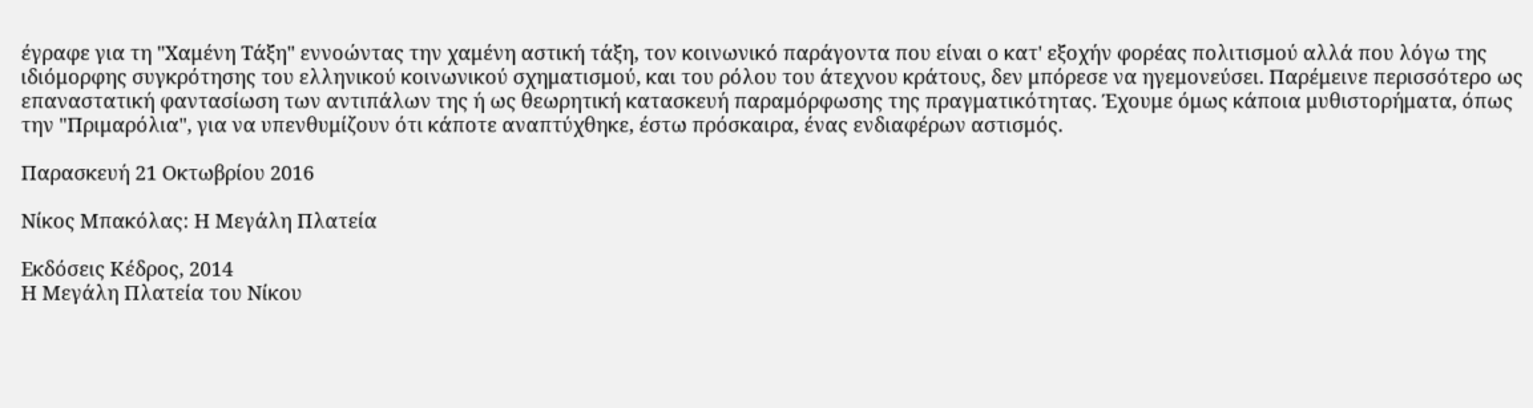έγραφε για τη "Χαμένη Τάξη" εννοώντας την χαμένη αστική τάξη, τον κοινωνικό παράγοντα που είναι ο κατ' εξοχήν φορέας πολιτισμού αλλά που λόγω της ιδιόμορφης συγκρότησης του ελληνικού κοινωνικού σχηματισμού, και του ρόλου του άτεχνου κράτους, δεν μπόρεσε να ηγεμονεύσει. Παρέμεινε περισσότερο ως επαναστατική φαντασίωση των αντιπάλων της ή ως θεωρητική κατασκευή παραμόρφωσης της πραγματικότητας. Έχουμε όμως κάποια μυθιστορήματα, όπως την "Πριμαρόλια", για να υπενθυμίζουν ότι κάποτε αναπτύχθηκε, έστω πρόσκαιρα, ένας ενδιαφέρων αστισμός.

Παρασκευή 21 Οκτωβρίου 2016

Νίκος Μπακόλας: Η Μεγάλη Πλατεία

Εκδόσεις Κέδρος, 2014
Η Μεγάλη Πλατεία του Νίκου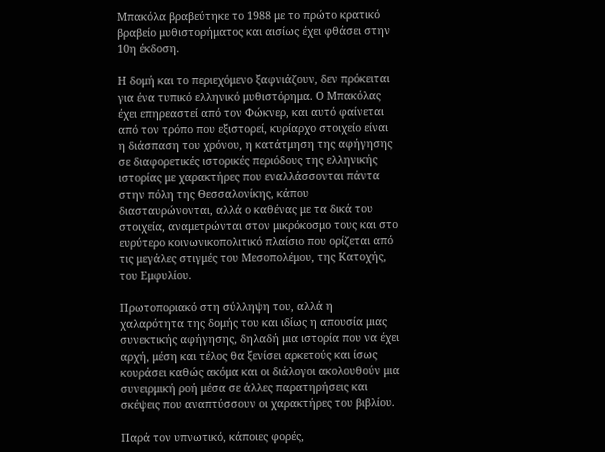Μπακόλα βραβεύτηκε το 1988 με το πρώτο κρατικό βραβείο μυθιστορήματος και αισίως έχει φθάσει στην 10η έκδοση.

Η δομή και το περιεχόμενο ξαφνιάζουν, δεν πρόκειται για ένα τυπικό ελληνικό μυθιστόρημα. Ο Μπακόλας έχει επηρεαστεί από τον Φώκνερ, και αυτό φαίνεται από τον τρόπο που εξιστορεί, κυρίαρχο στοιχείο είναι η διάσπαση του χρόνου, η κατάτμηση της αφήγησης σε διαφορετικές ιστορικές περιόδους της ελληνικής ιστορίας με χαρακτήρες που εναλλάσσονται πάντα στην πόλη της Θεσσαλονίκης, κάπου διασταυρώνονται, αλλά ο καθένας με τα δικά του στοιχεία, αναμετρώνται στον μικρόκοσμο τους και στο ευρύτερο κοινωνικοπολιτικό πλαίσιο που ορίζεται από τις μεγάλες στιγμές του Μεσοπολέμου, της Κατοχής, του Εμφυλίου.

Πρωτοποριακό στη σύλληψη του, αλλά η χαλαρότητα της δομής του και ιδίως η απουσία μιας συνεκτικής αφήγησης, δηλαδή μια ιστορία που να έχει αρχή, μέση και τέλος θα ξενίσει αρκετούς και ίσως κουράσει καθώς ακόμα και οι διάλογοι ακολουθούν μια συνειρμική ροή μέσα σε άλλες παρατηρήσεις και σκέψεις που αναπτύσσουν οι χαρακτήρες του βιβλίου.

Παρά τον υπνωτικό, κάποιες φορές,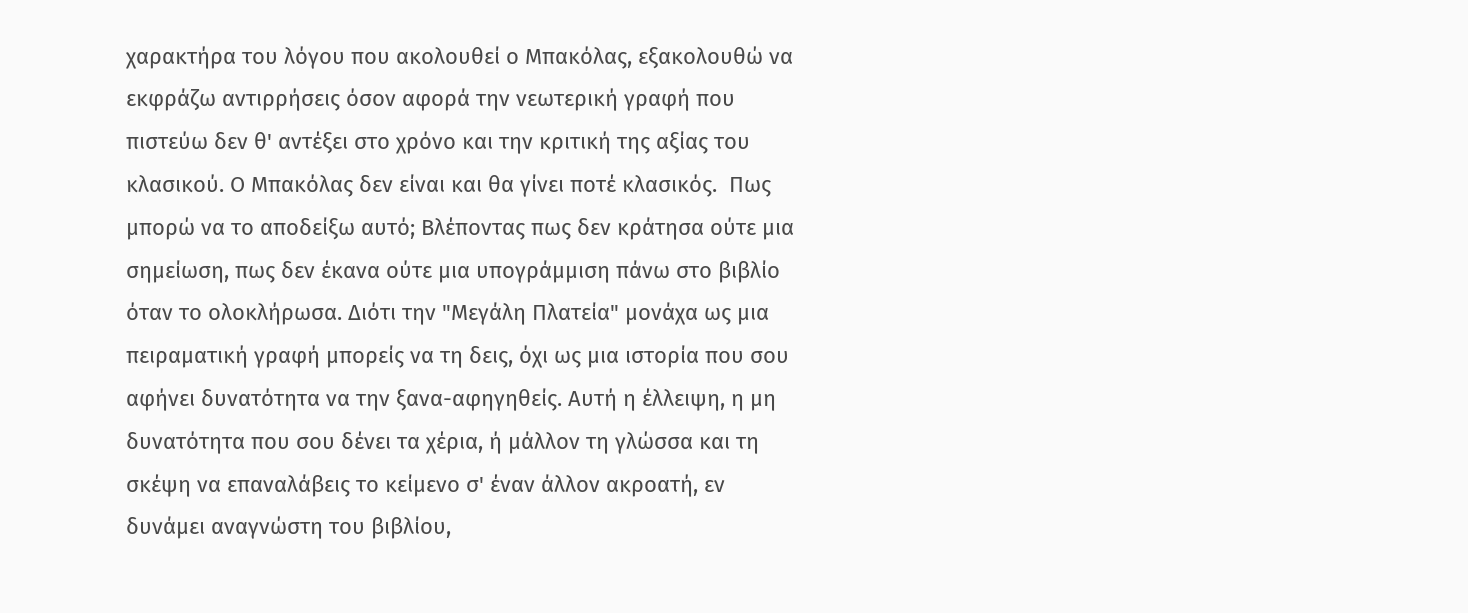χαρακτήρα του λόγου που ακολουθεί ο Μπακόλας, εξακολουθώ να εκφράζω αντιρρήσεις όσον αφορά την νεωτερική γραφή που πιστεύω δεν θ' αντέξει στο χρόνο και την κριτική της αξίας του κλασικού. Ο Μπακόλας δεν είναι και θα γίνει ποτέ κλασικός.  Πως μπορώ να το αποδείξω αυτό; Βλέποντας πως δεν κράτησα ούτε μια σημείωση, πως δεν έκανα ούτε μια υπογράμμιση πάνω στο βιβλίο όταν το ολοκλήρωσα. Διότι την "Μεγάλη Πλατεία" μονάχα ως μια πειραματική γραφή μπορείς να τη δεις, όχι ως μια ιστορία που σου αφήνει δυνατότητα να την ξανα-αφηγηθείς. Αυτή η έλλειψη, η μη δυνατότητα που σου δένει τα χέρια, ή μάλλον τη γλώσσα και τη σκέψη να επαναλάβεις το κείμενο σ' έναν άλλον ακροατή, εν δυνάμει αναγνώστη του βιβλίου,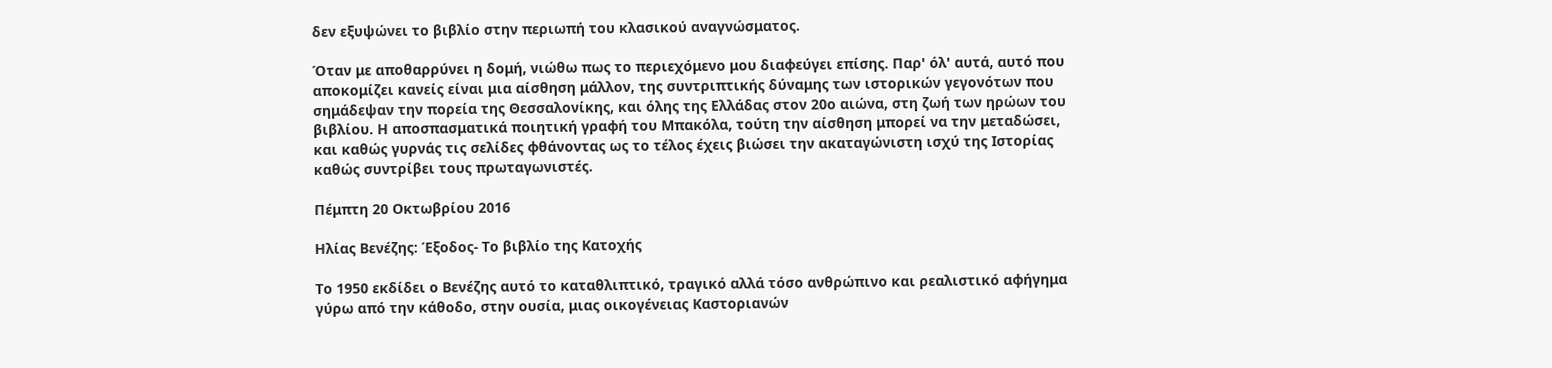δεν εξυψώνει το βιβλίο στην περιωπή του κλασικού αναγνώσματος.

Όταν με αποθαρρύνει η δομή, νιώθω πως το περιεχόμενο μου διαφεύγει επίσης. Παρ' όλ' αυτά, αυτό που αποκομίζει κανείς είναι μια αίσθηση μάλλον, της συντριπτικής δύναμης των ιστορικών γεγονότων που σημάδεψαν την πορεία της Θεσσαλονίκης, και όλης της Ελλάδας στον 20ο αιώνα, στη ζωή των ηρώων του βιβλίου. Η αποσπασματικά ποιητική γραφή του Μπακόλα, τούτη την αίσθηση μπορεί να την μεταδώσει, και καθώς γυρνάς τις σελίδες φθάνοντας ως το τέλος έχεις βιώσει την ακαταγώνιστη ισχύ της Ιστορίας καθώς συντρίβει τους πρωταγωνιστές.

Πέμπτη 20 Οκτωβρίου 2016

Ηλίας Βενέζης: Έξοδος- Το βιβλίο της Κατοχής

Το 1950 εκδίδει ο Βενέζης αυτό το καταθλιπτικό, τραγικό αλλά τόσο ανθρώπινο και ρεαλιστικό αφήγημα γύρω από την κάθοδο, στην ουσία, μιας οικογένειας Καστοριανών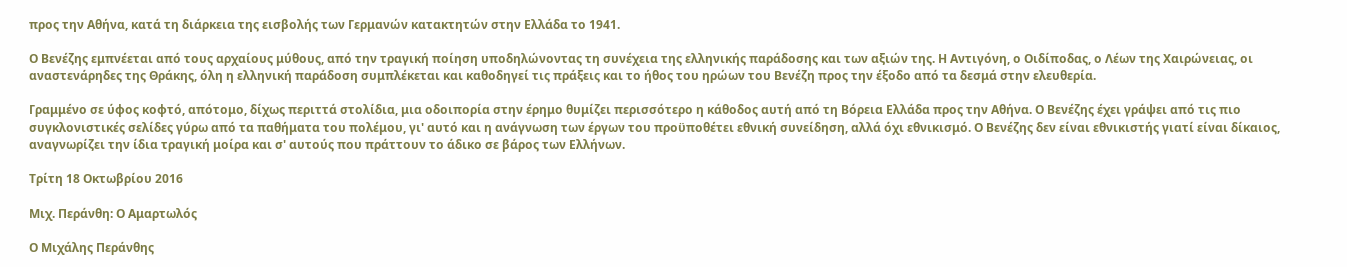προς την Αθήνα, κατά τη διάρκεια της εισβολής των Γερμανών κατακτητών στην Ελλάδα το 1941.

Ο Βενέζης εμπνέεται από τους αρχαίους μύθους, από την τραγική ποίηση υποδηλώνοντας τη συνέχεια της ελληνικής παράδοσης και των αξιών της. Η Αντιγόνη, ο Οιδίποδας, ο Λέων της Χαιρώνειας, οι αναστενάρηδες της Θράκης, όλη η ελληνική παράδοση συμπλέκεται και καθοδηγεί τις πράξεις και το ήθος του ηρώων του Βενέζη προς την έξοδο από τα δεσμά στην ελευθερία.

Γραμμένο σε ύφος κοφτό, απότομο, δίχως περιττά στολίδια, μια οδοιπορία στην έρημο θυμίζει περισσότερο η κάθοδος αυτή από τη Βόρεια Ελλάδα προς την Αθήνα. Ο Βενέζης έχει γράψει από τις πιο συγκλονιστικές σελίδες γύρω από τα παθήματα του πολέμου, γι' αυτό και η ανάγνωση των έργων του προϋποθέτει εθνική συνείδηση, αλλά όχι εθνικισμό. Ο Βενέζης δεν είναι εθνικιστής γιατί είναι δίκαιος, αναγνωρίζει την ίδια τραγική μοίρα και σ' αυτούς που πράττουν το άδικο σε βάρος των Ελλήνων.

Τρίτη 18 Οκτωβρίου 2016

Μιχ. Περάνθη: Ο Αμαρτωλός

Ο Μιχάλης Περάνθης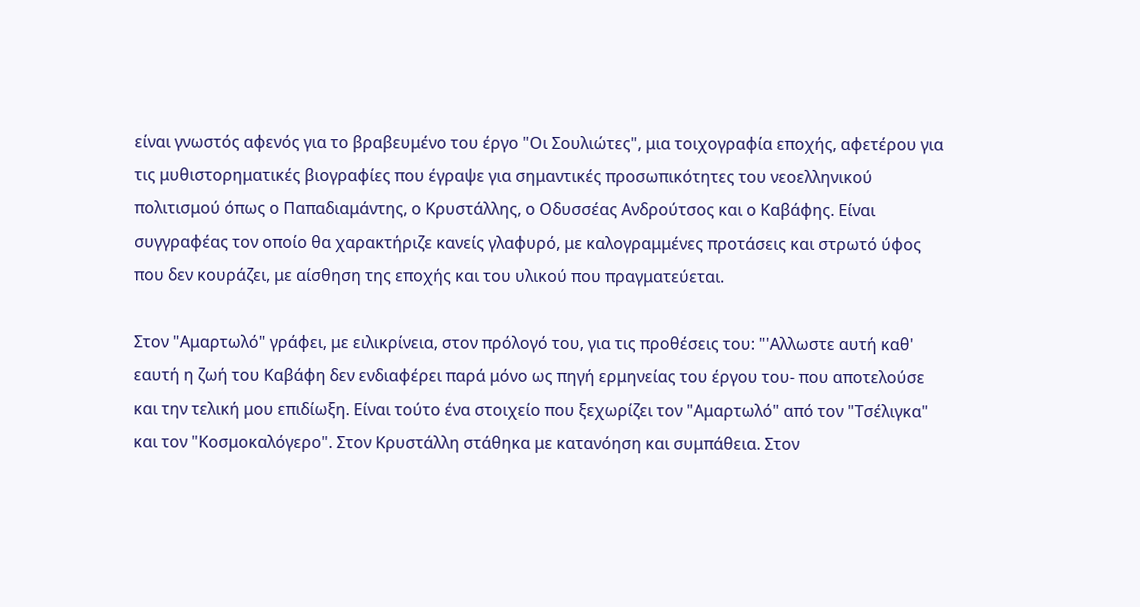είναι γνωστός αφενός για το βραβευμένο του έργο "Οι Σουλιώτες", μια τοιχογραφία εποχής, αφετέρου για τις μυθιστορηματικές βιογραφίες που έγραψε για σημαντικές προσωπικότητες του νεοελληνικού πολιτισμού όπως ο Παπαδιαμάντης, ο Κρυστάλλης, ο Οδυσσέας Ανδρούτσος και ο Καβάφης. Είναι συγγραφέας τον οποίο θα χαρακτήριζε κανείς γλαφυρό, με καλογραμμένες προτάσεις και στρωτό ύφος που δεν κουράζει, με αίσθηση της εποχής και του υλικού που πραγματεύεται.

Στον "Αμαρτωλό" γράφει, με ειλικρίνεια, στον πρόλογό του, για τις προθέσεις του: "'Αλλωστε αυτή καθ' εαυτή η ζωή του Καβάφη δεν ενδιαφέρει παρά μόνο ως πηγή ερμηνείας του έργου του- που αποτελούσε και την τελική μου επιδίωξη. Είναι τούτο ένα στοιχείο που ξεχωρίζει τον "Αμαρτωλό" από τον "Τσέλιγκα" και τον "Κοσμοκαλόγερο". Στον Κρυστάλλη στάθηκα με κατανόηση και συμπάθεια. Στον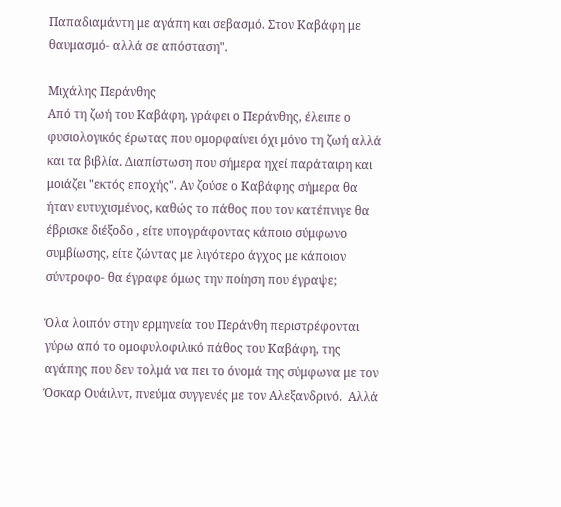Παπαδιαμάντη με αγάπη και σεβασμό. Στον Καβάφη με θαυμασμό- αλλά σε απόσταση".

Μιχάλης Περάνθης
Από τη ζωή του Καβάφη, γράφει ο Περάνθης, έλειπε ο φυσιολογικός έρωτας που ομορφαίνει όχι μόνο τη ζωή αλλά και τα βιβλία. Διαπίστωση που σήμερα ηχεί παράταιρη και μοιάζει "εκτός εποχής". Αν ζούσε ο Καβάφης σήμερα θα ήταν ευτυχισμένος, καθώς το πάθος που τον κατέπνιγε θα έβρισκε διέξοδο , είτε υπογράφοντας κάποιο σύμφωνο συμβίωσης, είτε ζώντας με λιγότερο άγχος με κάποιον σύντροφο- θα έγραφε όμως την ποίηση που έγραψε;

Όλα λοιπόν στην ερμηνεία του Περάνθη περιστρέφονται γύρω από το ομοφυλοφιλικό πάθος του Καβάφη, της αγάπης που δεν τολμά να πει το όνομά της σύμφωνα με τον Όσκαρ Ουάιλντ, πνεύμα συγγενές με τον Αλεξανδρινό.  Αλλά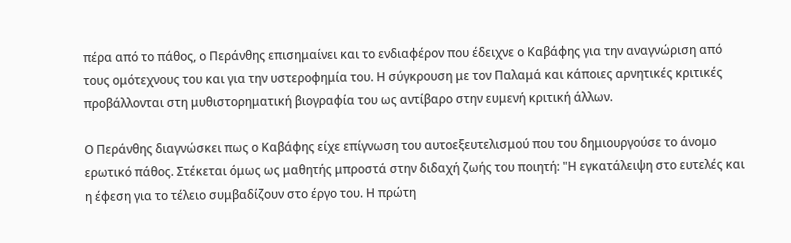πέρα από το πάθος, ο Περάνθης επισημαίνει και το ενδιαφέρον που έδειχνε ο Καβάφης για την αναγνώριση από τους ομότεχνους του και για την υστεροφημία του. Η σύγκρουση με τον Παλαμά και κάποιες αρνητικές κριτικές προβάλλονται στη μυθιστορηματική βιογραφία του ως αντίβαρο στην ευμενή κριτική άλλων.

Ο Περάνθης διαγνώσκει πως ο Καβάφης είχε επίγνωση του αυτοεξευτελισμού που του δημιουργούσε το άνομο ερωτικό πάθος. Στέκεται όμως ως μαθητής μπροστά στην διδαχή ζωής του ποιητή: "Η εγκατάλειψη στο ευτελές και η έφεση για το τέλειο συμβαδίζουν στο έργο του. Η πρώτη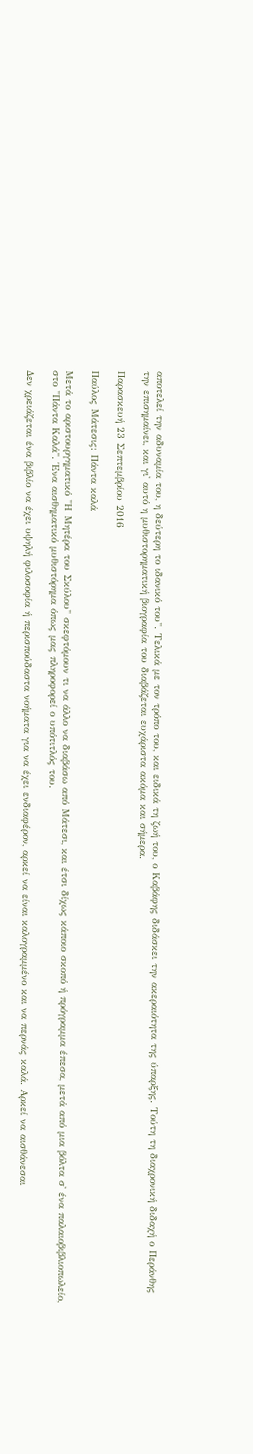αποτελεί την αδυναμία του, η δεύτερη το ιδανικό του". Τελικά με τον τρόπο του, και ειδικά τη ζωή του, ο Καβάφης διδάσκει την ακεραιότητα της ύπαρξης. Τούτη τη διαχρονική διδαχή ο Περάνθης την επισημαίνει, και γι' αυτό η μυθιστορηματική βιογραφία του διαβάζεται ευχάριστα ακόμα και σήμερα.

Παρασκευή 23 Σεπτεμβρίου 2016

Παύλος Μάτεσις: Πάντα καλά

Μετά το αριστουργηματικό "Η Μητέρα του Σκύλου" σκεφτόμουν τι να άλλο να διαβάσω από Μάτεσι, και έτσι δίχως κάποιο σκοπό ή πρόγραμμα έπεσα, μετά από μια βόλτα σ' ένα παλαιοβιβλιοπωλείο, στο "Πάντα Καλά". Ένα αισθηματικό μυθιστόρημα όπως μας πληροφορεί ο υπότιτλός του.

Δεν χρειάζεται ένα βιβλίο να έχει υψηλή φιλοσοφία ή περισπούδαστα νοήματα για να έχει ενδιαφέρον, αρκεί να είναι καλογραμμένο και να περνάς καλά. Αρκεί να αισθάνεσαι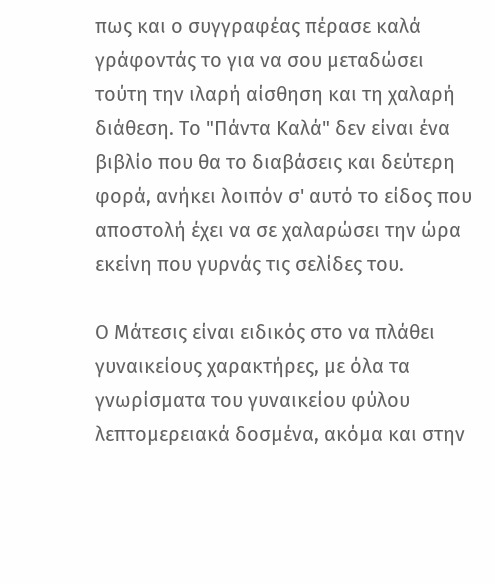πως και ο συγγραφέας πέρασε καλά γράφοντάς το για να σου μεταδώσει τούτη την ιλαρή αίσθηση και τη χαλαρή διάθεση. Το "Πάντα Καλά" δεν είναι ένα βιβλίο που θα το διαβάσεις και δεύτερη φορά, ανήκει λοιπόν σ' αυτό το είδος που αποστολή έχει να σε χαλαρώσει την ώρα εκείνη που γυρνάς τις σελίδες του.

Ο Μάτεσις είναι ειδικός στο να πλάθει γυναικείους χαρακτήρες, με όλα τα γνωρίσματα του γυναικείου φύλου λεπτομερειακά δοσμένα, ακόμα και στην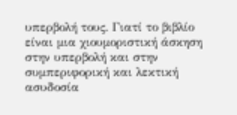υπερβολή τους. Γιατί το βιβλίο είναι μια χιουμοριστική άσκηση στην υπερβολή και στην συμπεριφορική και λεκτική ασυδοσία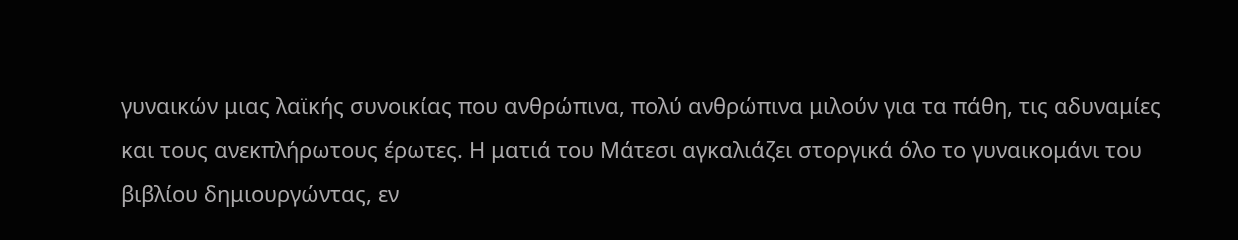γυναικών μιας λαϊκής συνοικίας που ανθρώπινα, πολύ ανθρώπινα μιλούν για τα πάθη, τις αδυναμίες και τους ανεκπλήρωτους έρωτες. Η ματιά του Μάτεσι αγκαλιάζει στοργικά όλο το γυναικομάνι του βιβλίου δημιουργώντας, εν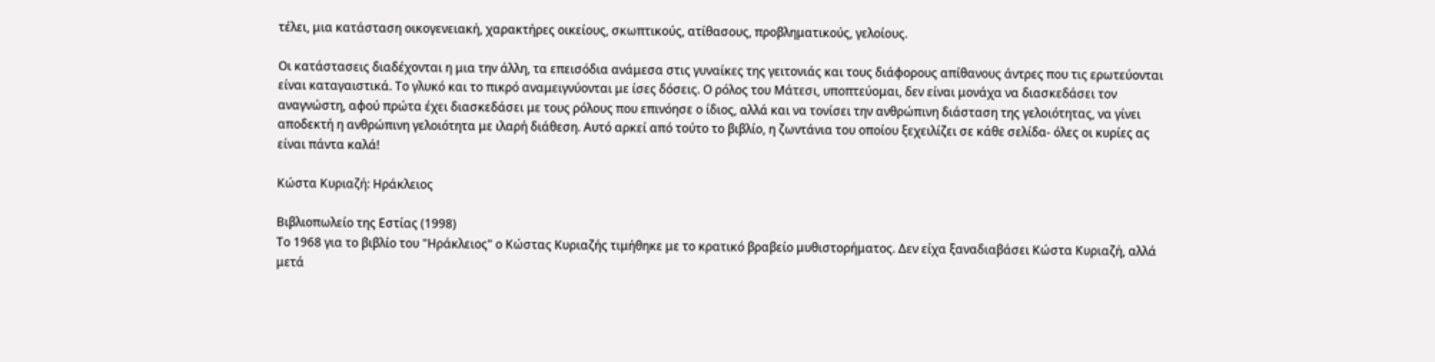τέλει, μια κατάσταση οικογενειακή, χαρακτήρες οικείους, σκωπτικούς, ατίθασους, προβληματικούς, γελοίους.

Οι κατάστασεις διαδέχονται η μια την άλλη, τα επεισόδια ανάμεσα στις γυναίκες της γειτονιάς και τους διάφορους απίθανους άντρες που τις ερωτεύονται είναι καταγαιστικά. Το γλυκό και το πικρό αναμειγνύονται με ίσες δόσεις. Ο ρόλος του Μάτεσι, υποπτεύομαι, δεν είναι μονάχα να διασκεδάσει τον αναγνώστη, αφού πρώτα έχει διασκεδάσει με τους ρόλους που επινόησε ο ίδιος, αλλά και να τονίσει την ανθρώπινη διάσταση της γελοιότητας, να γίνει αποδεκτή η ανθρώπινη γελοιότητα με ιλαρή διάθεση. Αυτό αρκεί από τούτο το βιβλίο, η ζωντάνια του οποίου ξεχειλίζει σε κάθε σελίδα- όλες οι κυρίες ας είναι πάντα καλά!

Κώστα Κυριαζή: Ηράκλειος

Βιβλιοπωλείο της Εστίας (1998)
Το 1968 για το βιβλίο του "Ηράκλειος" ο Κώστας Κυριαζής τιμήθηκε με το κρατικό βραβείο μυθιστορήματος. Δεν είχα ξαναδιαβάσει Κώστα Κυριαζή, αλλά μετά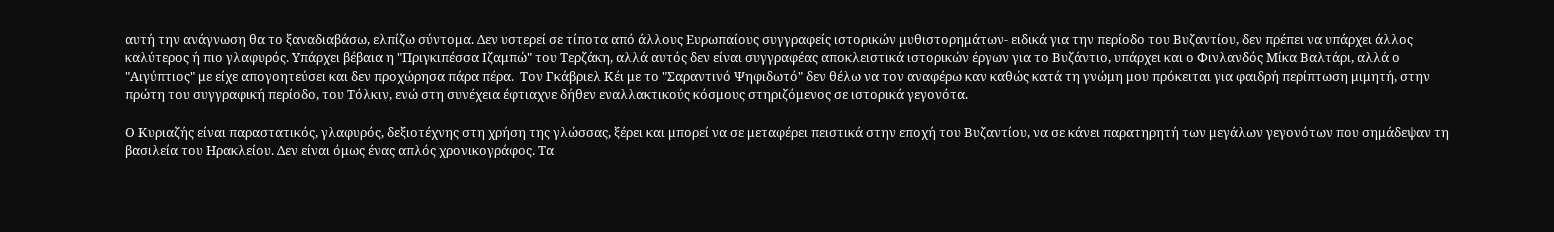αυτή την ανάγνωση θα το ξαναδιαβάσω, ελπίζω σύντομα. Δεν υστερεί σε τίποτα από άλλους Ευρωπαίους συγγραφείς ιστορικών μυθιστορημάτων- ειδικά για την περίοδο του Βυζαντίου, δεν πρέπει να υπάρχει άλλος καλύτερος ή πιο γλαφυρός. Υπάρχει βέβαια η "Πριγκιπέσσα Ιζαμπώ" του Τερζάκη, αλλά αυτός δεν είναι συγγραφέας αποκλειστικά ιστορικών έργων για το Βυζάντιο, υπάρχει και ο Φινλανδός Μίκα Βαλτάρι, αλλά ο "Αιγύπτιος" με είχε απογοητεύσει και δεν προχώρησα πάρα πέρα.  Τον Γκάβριελ Κέι με το "Σαραντινό Ψηφιδωτό" δεν θέλω να τον αναφέρω καν καθώς κατά τη γνώμη μου πρόκειται για φαιδρή περίπτωση μιμητή, στην πρώτη του συγγραφική περίοδο, του Τόλκιν, ενώ στη συνέχεια έφτιαχνε δήθεν εναλλακτικούς κόσμους στηριζόμενος σε ιστορικά γεγονότα.

Ο Κυριαζής είναι παραστατικός, γλαφυρός, δεξιοτέχνης στη χρήση της γλώσσας, ξέρει και μπορεί να σε μεταφέρει πειστικά στην εποχή του Βυζαντίου, να σε κάνει παρατηρητή των μεγάλων γεγονότων που σημάδεψαν τη βασιλεία του Ηρακλείου. Δεν είναι όμως ένας απλός χρονικογράφος. Τα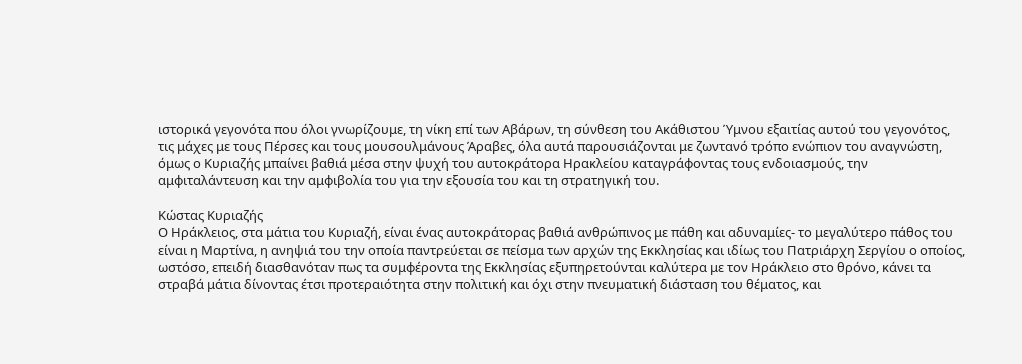ιστορικά γεγονότα που όλοι γνωρίζουμε, τη νίκη επί των Αβάρων, τη σύνθεση του Ακάθιστου Ύμνου εξαιτίας αυτού του γεγονότος, τις μάχες με τους Πέρσες και τους μουσουλμάνους Άραβες, όλα αυτά παρουσιάζονται με ζωντανό τρόπο ενώπιον του αναγνώστη, όμως ο Κυριαζής μπαίνει βαθιά μέσα στην ψυχή του αυτοκράτορα Ηρακλείου καταγράφοντας τους ενδοιασμούς, την αμφιταλάντευση και την αμφιβολία του για την εξουσία του και τη στρατηγική του.

Κώστας Κυριαζής
Ο Ηράκλειος, στα μάτια του Κυριαζή, είναι ένας αυτοκράτορας βαθιά ανθρώπινος με πάθη και αδυναμίες- το μεγαλύτερο πάθος του είναι η Μαρτίνα, η ανηψιά του την οποία παντρεύεται σε πείσμα των αρχών της Εκκλησίας και ιδίως του Πατριάρχη Σεργίου ο οποίος, ωστόσο, επειδή διασθανόταν πως τα συμφέροντα της Εκκλησίας εξυπηρετούνται καλύτερα με τον Ηράκλειο στο θρόνο, κάνει τα στραβά μάτια δίνοντας έτσι προτεραιότητα στην πολιτική και όχι στην πνευματική διάσταση του θέματος, και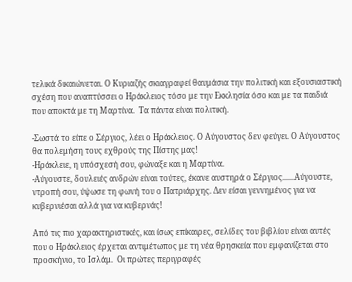τελικά δικαιώνεται. Ο Κυριαζής σκιαγραφεί θαυμάσια την πολιτική και εξουσιαστική σχέση που αναπτύσσει ο Ηράκλειος τόσο με την Εκκλησία όσο και με τα παιδιά που αποκτά με τη Μαρτίνα.  Τα πάντα είναι πολιτική.

-Σωστά το είπε ο Σέργιος, λέει ο Ηράκλειος. Ο Αύγουστος δεν φεύγει. Ο Αύγουστος θα πολεμήση τους εχθρούς της Πίστης μας!
-Ηράκλειε, η υπόσχεσή σου, φώναξε και η Μαρτίνα.
-Αύγουστε, δουλειές ανδρών είναι τούτες, έκανε αυστηρά ο Σέργιος......Αύγουστε, ντροπή σου, ύψωσε τη φωνή του ο Πατριάρχης. Δεν είσαι γεννημένος για να κυβερνιέσαι αλλά για να κυβερνάς!

Από τις πιο χαρακτηριστικές, και ίσως επίκαιρες, σελίδες του βιβλίου είναι αυτές που ο Ηράκλειος έρχεται αντιμέτωπος με τη νέα θρησκεία που εμφανίζεται στο προσκήνιο, το Ισλάμ.  Οι πρώτες περιγραφές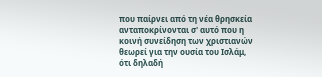που παίρνει από τη νέα θρησκεία ανταποκρίνονται σ' αυτό που η κοινή συνείδηση των χριστιανών θεωρεί για την ουσία του Ισλάμ, ότι δηλαδή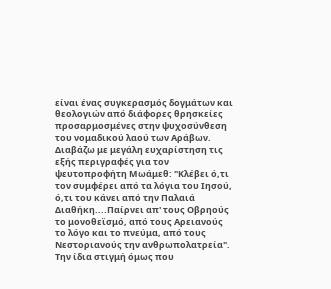είναι ένας συγκερασμός δογμάτων και θεολογιών από διάφορες θρησκείες προσαρμοσμένες στην ψυχοσύνθεση του νομαδικού λαού των Αράβων. Διαβάζω με μεγάλη ευχαρίστηση τις εξής περιγραφές για τον ψευτοπροφήτη Μωάμεθ: "Κλέβει ό,τι τον συμφέρει από τα λόγια του Ιησού, ό,τι του κάνει από την Παλαιά Διαθήκη....Παίρνει απ' τους Οβρηούς το μονοθεϊσμό, από τους Αρειανούς το λόγο και το πνεύμα, από τους Νεστοριανούς την ανθρωπολατρεία". Την ίδια στιγμή όμως που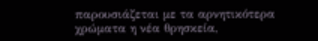παρουσιάζεται με τα αρνητικότερα χρώματα η νέα θρησκεία,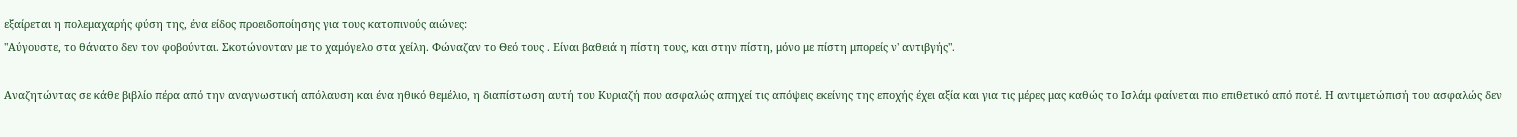εξαίρεται η πολεμαχαρής φύση της, ένα είδος προειδοποίησης για τους κατοπινούς αιώνες:
"Αύγουστε, το θάνατο δεν τον φοβούνται. Σκοτώνονταν με το χαμόγελο στα χείλη. Φώναζαν το Θεό τους . Είναι βαθειά η πίστη τους, και στην πίστη, μόνο με πίστη μπορείς ν' αντιβγής".

Αναζητώντας σε κάθε βιβλίο πέρα από την αναγνωστική απόλαυση και ένα ηθικό θεμέλιο, η διαπίστωση αυτή του Κυριαζή που ασφαλώς απηχεί τις απόψεις εκείνης της εποχής έχει αξία και για τις μέρες μας καθώς το Ισλάμ φαίνεται πιο επιθετικό από ποτέ. Η αντιμετώπισή του ασφαλώς δεν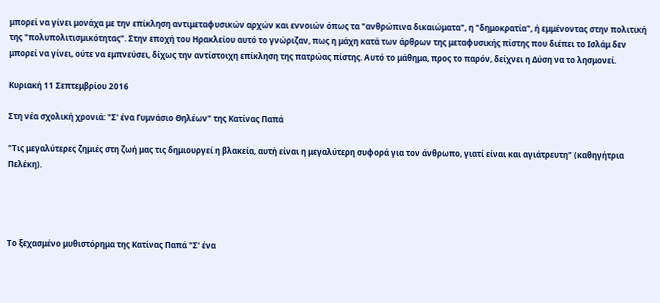μπορεί να γίνει μονάχα με την επίκληση αντιμεταφυσικών αρχών και εννοιών όπως τα "ανθρώπινα δικαιώματα", η "δημοκρατία", ή εμμένοντας στην πολιτική της "πολυπολιτισμικότητας". Στην εποχή του Ηρακλείου αυτό το γνώριζαν, πως η μάχη κατά των άρθρων της μεταφυσικής πίστης που διέπει το Ισλάμ δεν μπορεί να γίνει, ούτε να εμπνεύσει, δίχως την αντίστοιχη επίκληση της πατρώας πίστης. Αυτό το μάθημα, προς το παρόν, δείχνει η Δύση να το λησμονεί.

Κυριακή 11 Σεπτεμβρίου 2016

Στη νέα σχολική χρονιά: "Σ' ένα Γυμνάσιο Θηλέων" της Κατίνας Παπά

"Τις μεγαλύτερες ζημιές στη ζωή μας τις δημιουργεί η βλακεία, αυτή είναι η μεγαλύτερη συφορά για τον άνθρωπο, γιατί είναι και αγιάτρευτη" (καθηγήτρια Πελέκη).




Το ξεχασμένο μυθιστόρημα της Κατίνας Παπά "Σ' ένα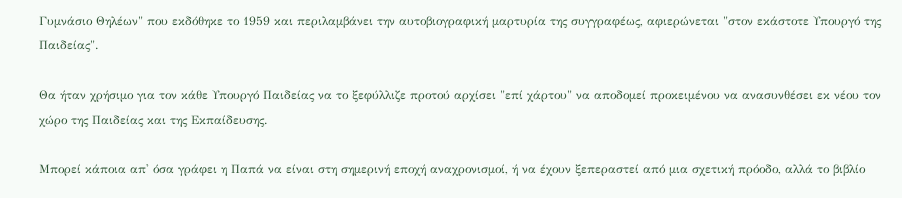Γυμνάσιο Θηλέων" που εκδόθηκε το 1959 και περιλαμβάνει την αυτοβιογραφική μαρτυρία της συγγραφέως, αφιερώνεται "στον εκάστοτε Υπουργό της Παιδείας".

Θα ήταν χρήσιμο για τον κάθε Υπουργό Παιδείας να το ξεφύλλιζε προτού αρχίσει "επί χάρτου" να αποδομεί προκειμένου να ανασυνθέσει εκ νέου τον χώρο της Παιδείας και της Εκπαίδευσης.

Μπορεί κάποια απ' όσα γράφει η Παπά να είναι στη σημερινή εποχή αναχρονισμοί, ή να έχουν ξεπεραστεί από μια σχετική πρόοδο, αλλά το βιβλίο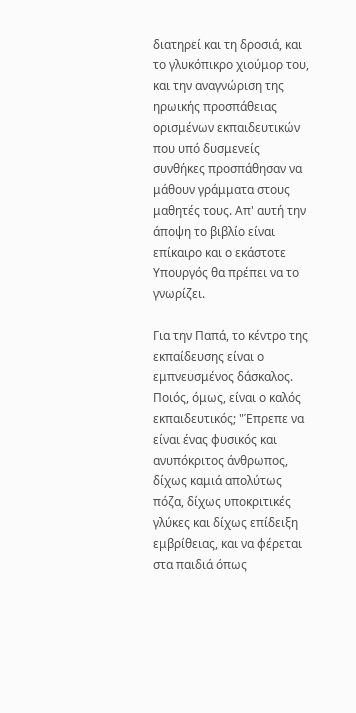διατηρεί και τη δροσιά, και το γλυκόπικρο χιούμορ του, και την αναγνώριση της ηρωικής προσπάθειας ορισμένων εκπαιδευτικών που υπό δυσμενείς συνθήκες προσπάθησαν να μάθουν γράμματα στους μαθητές τους. Απ' αυτή την άποψη το βιβλίο είναι επίκαιρο και ο εκάστοτε Υπουργός θα πρέπει να το γνωρίζει.

Για την Παπά, το κέντρο της εκπαίδευσης είναι ο εμπνευσμένος δάσκαλος.  Ποιός, όμως, είναι ο καλός εκπαιδευτικός; "Έπρεπε να είναι ένας φυσικός και ανυπόκριτος άνθρωπος, δίχως καμιά απολύτως πόζα, δίχως υποκριτικές γλύκες και δίχως επίδειξη εμβρίθειας, και να φέρεται στα παιδιά όπως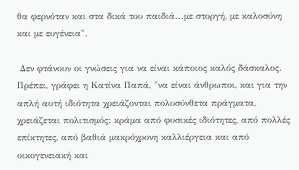θα φερνόταν και στα δικά του παιδιά...με στοργή, με καλοσύνη και με ευγένεια".

 Δεν φτάνουν οι γνώσεις για να είναι κάποιος καλός δάσκαλος. Πρέπει, γράφει η Κατίνα Παπά, "να είναι άνθρωποι, και για την απλή αυτή ιδιότητα χρειάζονται πολυσύνθετα πράγματα, χρειάζεται πολιτισμός: κράμα από φυσικές ιδιότητες, από πολλές επίκτητες, από βαθιά μακρόχρονη καλλιέργεια και από οικογενειακή και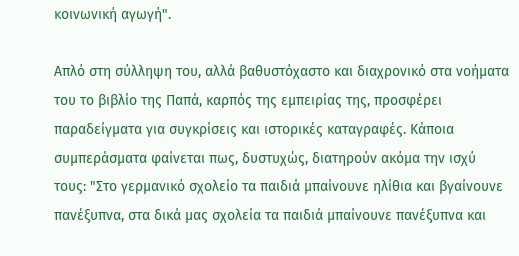κοινωνική αγωγή".

Απλό στη σύλληψη του, αλλά βαθυστόχαστο και διαχρονικό στα νοήματα του το βιβλίο της Παπά, καρπός της εμπειρίας της, προσφέρει παραδείγματα για συγκρίσεις και ιστορικές καταγραφές. Κάποια συμπεράσματα φαίνεται πως, δυστυχώς, διατηρούν ακόμα την ισχύ τους: "Στο γερμανικό σχολείο τα παιδιά μπαίνουνε ηλίθια και βγαίνουνε πανέξυπνα, στα δικά μας σχολεία τα παιδιά μπαίνουνε πανέξυπνα και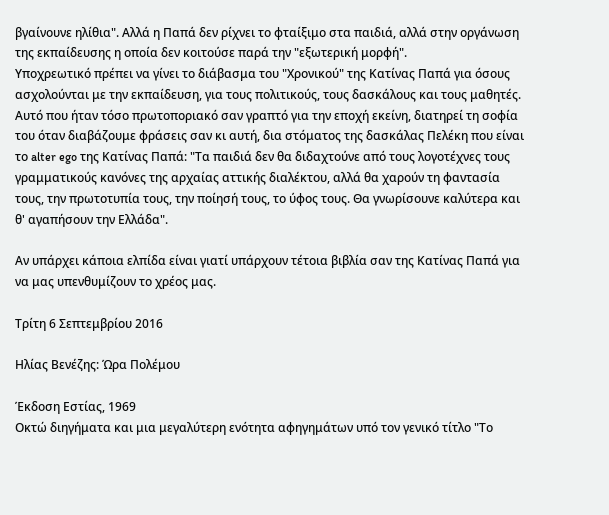βγαίνουνε ηλίθια". Αλλά η Παπά δεν ρίχνει το φταίξιμο στα παιδιά, αλλά στην οργάνωση της εκπαίδευσης η οποία δεν κοιτούσε παρά την "εξωτερική μορφή".
Υποχρεωτικό πρέπει να γίνει το διάβασμα του "Χρονικού" της Κατίνας Παπά για όσους ασχολούνται με την εκπαίδευση, για τους πολιτικούς, τους δασκάλους και τους μαθητές. Αυτό που ήταν τόσο πρωτοποριακό σαν γραπτό για την εποχή εκείνη, διατηρεί τη σοφία του όταν διαβάζουμε φράσεις σαν κι αυτή, δια στόματος της δασκάλας Πελέκη που είναι το alter ego της Κατίνας Παπά: "Τα παιδιά δεν θα διδαχτούνε από τους λογοτέχνες τους γραμματικούς κανόνες της αρχαίας αττικής διαλέκτου, αλλά θα χαρούν τη φαντασία τους, την πρωτοτυπία τους, την ποίησή τους, το ύφος τους. Θα γνωρίσουνε καλύτερα και θ' αγαπήσουν την Ελλάδα".

Αν υπάρχει κάποια ελπίδα είναι γιατί υπάρχουν τέτοια βιβλία σαν της Κατίνας Παπά για να μας υπενθυμίζουν το χρέος μας.

Τρίτη 6 Σεπτεμβρίου 2016

Ηλίας Βενέζης: Ώρα Πολέμου

Έκδοση Εστίας, 1969
Οκτώ διηγήματα και μια μεγαλύτερη ενότητα αφηγημάτων υπό τον γενικό τίτλο "Το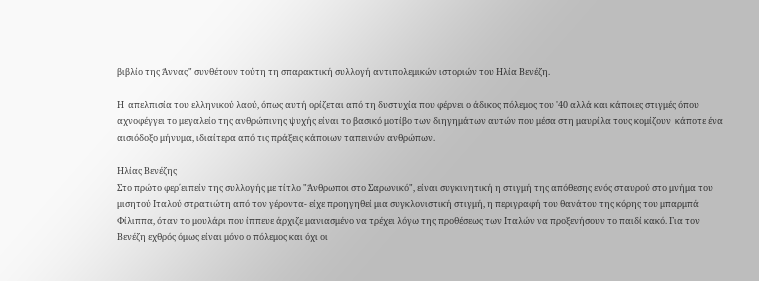βιβλίο της Άννας" συνθέτουν τούτη τη σπαρακτική συλλογή αντιπολεμικών ιστοριών του Ηλία Βενέζη.

Η  απελπισία του ελληνικού λαού, όπως αυτή ορίζεται από τη δυστυχία που φέρνει ο άδικος πόλεμος του '40 αλλά και κάποιες στιγμές όπου αχνοφέγγει το μεγαλείο της ανθρώπινης ψυχής είναι το βασικό μοτίβο των διηγημάτων αυτών που μέσα στη μαυρίλα τους κομίζουν  κάποτε ένα αισιόδοξο μήνυμα, ιδιαίτερα από τις πράξεις κάποιων ταπεινών ανθρώπων.

Ηλίας Βενέζης
Στο πρώτο φερ΄ειπείν της συλλογής με τίτλο "Άνθρωποι στο Σαρωνικό", είναι συγκινητική η στιγμή της απόθεσης ενός σταυρού στο μνήμα του μισητού Ιταλού στρατιώτη από τον γέροντα- είχε προηγηθεί μια συγκλονιστική στιγμή, η περιγραφή του θανάτου της κόρης του μπαρμπά Φίλιππα, όταν το μουλάρι που ίππευε άρχιζε μανιασμένο να τρέχει λόγω της προθέσεως των Ιταλών να προξενήσουν το παιδί κακό. Για τον Βενέζη εχθρός όμως είναι μόνο ο πόλεμος και όχι οι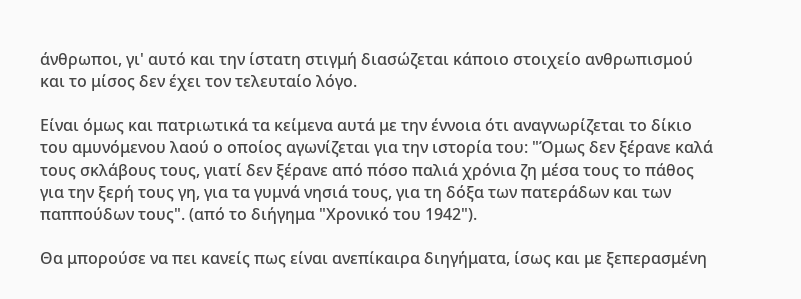άνθρωποι, γι' αυτό και την ίστατη στιγμή διασώζεται κάποιο στοιχείο ανθρωπισμού και το μίσος δεν έχει τον τελευταίο λόγο.

Είναι όμως και πατριωτικά τα κείμενα αυτά με την έννοια ότι αναγνωρίζεται το δίκιο του αμυνόμενου λαού ο οποίος αγωνίζεται για την ιστορία του: "Όμως δεν ξέρανε καλά τους σκλάβους τους, γιατί δεν ξέρανε από πόσο παλιά χρόνια ζη μέσα τους το πάθος για την ξερή τους γη, για τα γυμνά νησιά τους, για τη δόξα των πατεράδων και των παππούδων τους". (από το διήγημα "Χρονικό του 1942").

Θα μπορούσε να πει κανείς πως είναι ανεπίκαιρα διηγήματα, ίσως και με ξεπερασμένη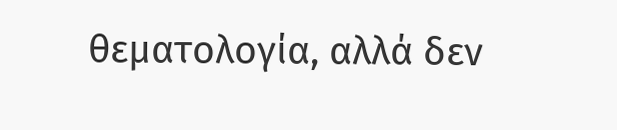θεματολογία, αλλά δεν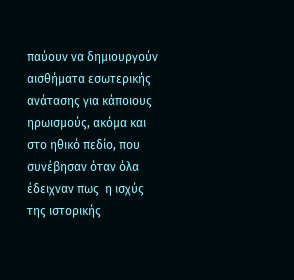παύουν να δημιουργούν αισθήματα εσωτερικής ανάτασης για κάποιους ηρωισμούς, ακόμα και στο ηθικό πεδίο, που συνέβησαν όταν όλα έδειχναν πως  η ισχύς της ιστορικής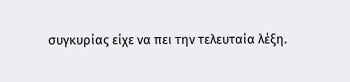συγκυρίας είχε να πει την τελευταία λέξη.